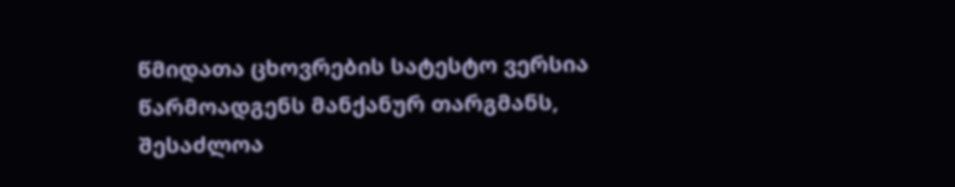წმიდათა ცხოვრების სატესტო ვერსია წარმოადგენს მანქანურ თარგმანს, შესაძლოა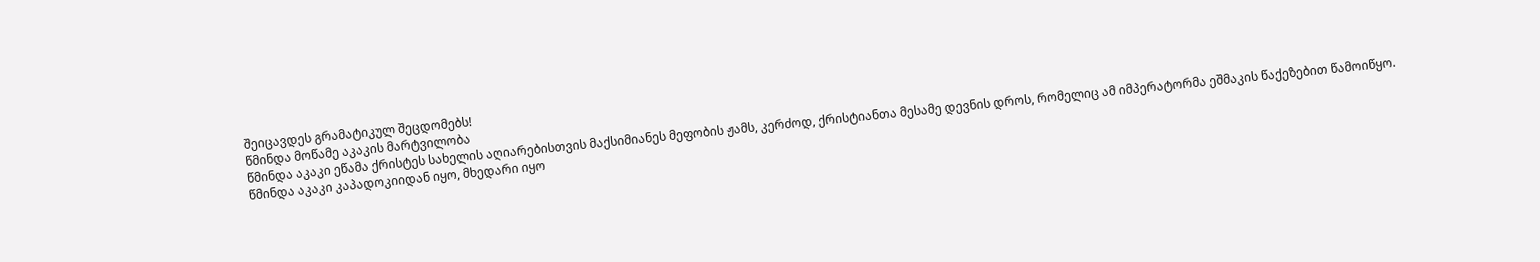შეიცავდეს გრამატიკულ შეცდომებს!
წმინდა მოწამე აკაკის მარტვილობა
წმინდა აკაკი ეწამა ქრისტეს სახელის აღიარებისთვის მაქსიმიანეს მეფობის ჟამს, კერძოდ, ქრისტიანთა მესამე დევნის დროს, რომელიც ამ იმპერატორმა ეშმაკის წაქეზებით წამოიწყო.
წმინდა აკაკი კაპადოკიიდან იყო, მხედარი იყო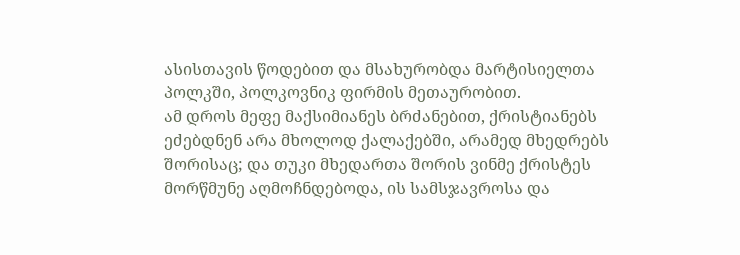ასისთავის წოდებით და მსახურობდა მარტისიელთა პოლკში, პოლკოვნიკ ფირმის მეთაურობით.
ამ დროს მეფე მაქსიმიანეს ბრძანებით, ქრისტიანებს ეძებდნენ არა მხოლოდ ქალაქებში, არამედ მხედრებს შორისაც; და თუკი მხედართა შორის ვინმე ქრისტეს მორწმუნე აღმოჩნდებოდა, ის სამსჯავროსა და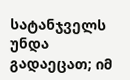სატანჯველს უნდა გადაეცათ; იმ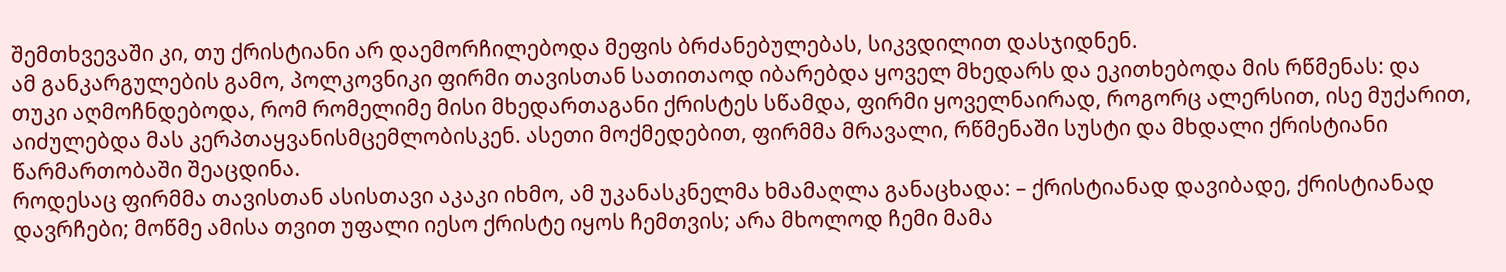შემთხვევაში კი, თუ ქრისტიანი არ დაემორჩილებოდა მეფის ბრძანებულებას, სიკვდილით დასჯიდნენ.
ამ განკარგულების გამო, პოლკოვნიკი ფირმი თავისთან სათითაოდ იბარებდა ყოველ მხედარს და ეკითხებოდა მის რწმენას: და თუკი აღმოჩნდებოდა, რომ რომელიმე მისი მხედართაგანი ქრისტეს სწამდა, ფირმი ყოველნაირად, როგორც ალერსით, ისე მუქარით, აიძულებდა მას კერპთაყვანისმცემლობისკენ. ასეთი მოქმედებით, ფირმმა მრავალი, რწმენაში სუსტი და მხდალი ქრისტიანი წარმართობაში შეაცდინა.
როდესაც ფირმმა თავისთან ასისთავი აკაკი იხმო, ამ უკანასკნელმა ხმამაღლა განაცხადა: – ქრისტიანად დავიბადე, ქრისტიანად დავრჩები; მოწმე ამისა თვით უფალი იესო ქრისტე იყოს ჩემთვის; არა მხოლოდ ჩემი მამა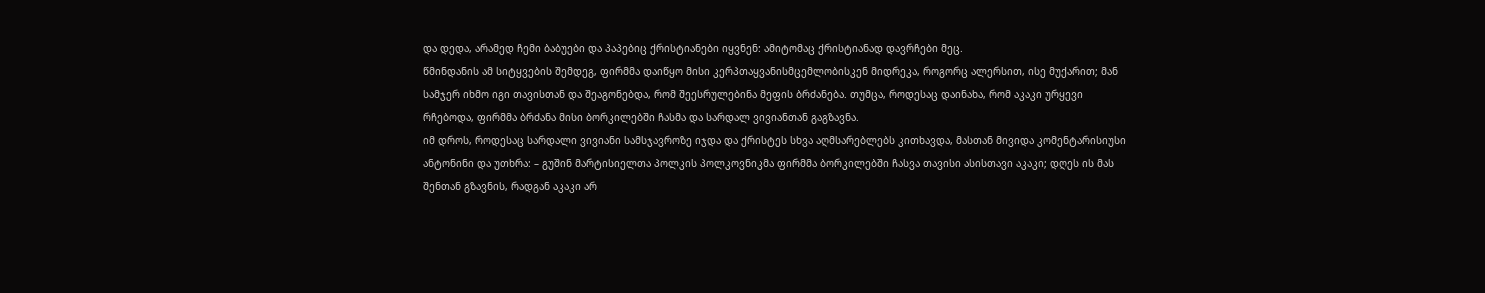და დედა, არამედ ჩემი ბაბუები და პაპებიც ქრისტიანები იყვნენ: ამიტომაც ქრისტიანად დავრჩები მეც.
წმინდანის ამ სიტყვების შემდეგ, ფირმმა დაიწყო მისი კერპთაყვანისმცემლობისკენ მიდრეკა, როგორც ალერსით, ისე მუქარით; მან სამჯერ იხმო იგი თავისთან და შეაგონებდა, რომ შეესრულებინა მეფის ბრძანება. თუმცა, როდესაც დაინახა, რომ აკაკი ურყევი რჩებოდა, ფირმმა ბრძანა მისი ბორკილებში ჩასმა და სარდალ ვივიანთან გაგზავნა.
იმ დროს, როდესაც სარდალი ვივიანი სამსჯავროზე იჯდა და ქრისტეს სხვა აღმსარებლებს კითხავდა, მასთან მივიდა კომენტარისიუსი ანტონინი და უთხრა: – გუშინ მარტისიელთა პოლკის პოლკოვნიკმა ფირმმა ბორკილებში ჩასვა თავისი ასისთავი აკაკი; დღეს ის მას შენთან გზავნის, რადგან აკაკი არ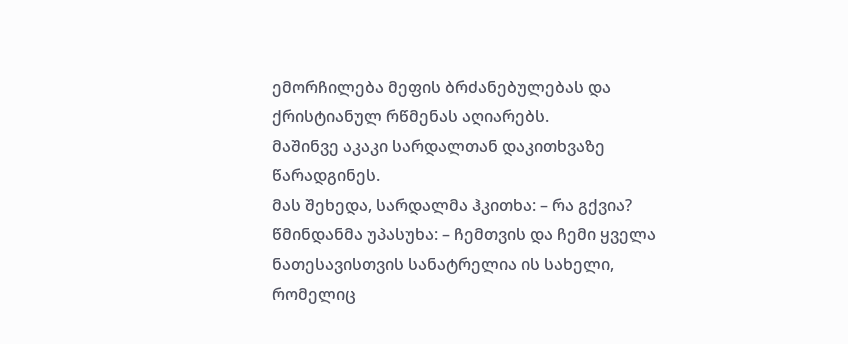ემორჩილება მეფის ბრძანებულებას და ქრისტიანულ რწმენას აღიარებს.
მაშინვე აკაკი სარდალთან დაკითხვაზე წარადგინეს.
მას შეხედა, სარდალმა ჰკითხა: – რა გქვია?
წმინდანმა უპასუხა: – ჩემთვის და ჩემი ყველა ნათესავისთვის სანატრელია ის სახელი, რომელიც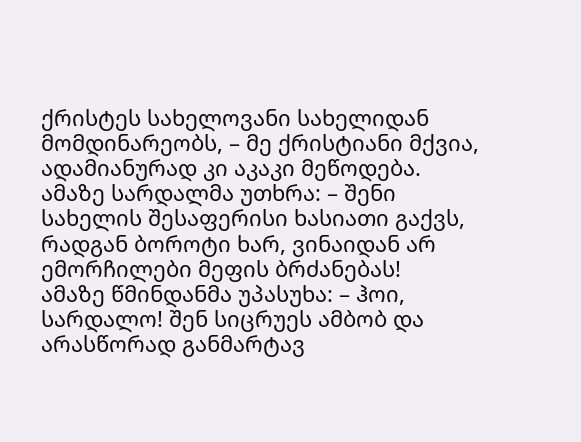ქრისტეს სახელოვანი სახელიდან მომდინარეობს, – მე ქრისტიანი მქვია, ადამიანურად კი აკაკი მეწოდება.
ამაზე სარდალმა უთხრა: – შენი სახელის შესაფერისი ხასიათი გაქვს, რადგან ბოროტი ხარ, ვინაიდან არ ემორჩილები მეფის ბრძანებას!
ამაზე წმინდანმა უპასუხა: – ჰოი, სარდალო! შენ სიცრუეს ამბობ და არასწორად განმარტავ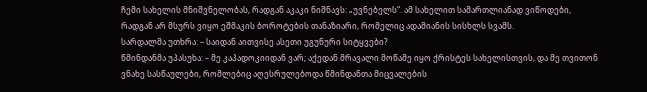ჩემი სახელის მნიშვნელობას, რადგან აკაკი ნიშნავს: „უვნებელს“. ამ სახელით სამართლიანად ვიწოდები, რადგან არ მსურს ვიყო ეშმაკის ბოროტების თანაზიარი, რომელიც ადამიანის სისხლს სვამს.
სარდალმა უთხრა: – საიდან აითვისე ასეთი უგუნური სიტყვები?
წმინდანმა უპასუხა: – მე კაპადოკიიდან ვარ; აქედან მრავალი მოწამე იყო ქრისტეს სახელისთვის, და მე თვითონ ვნახე სასწაულები, რომლებიც აღესრულებოდა წმინდანთა მიცვალების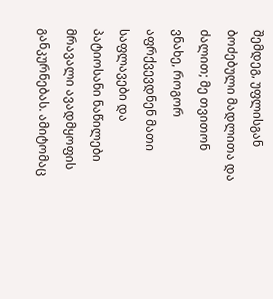შემდეგ, უფლისგან ბოძებული მადლითა და ძალით; მე თვითონ ვნახე, როგორ აფრქვევდნენ მათი საფლავები და პატიოსანი ნაწილები მრავალი ავადმყოფის განკურნებას. ამიტომაც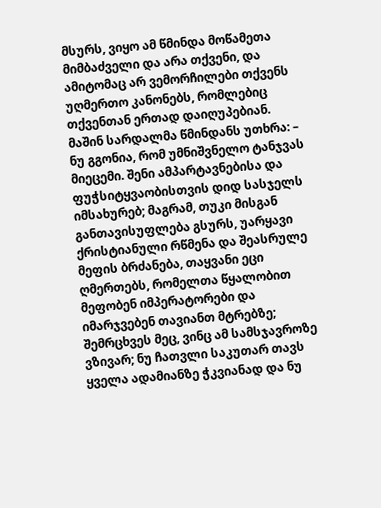მსურს, ვიყო ამ წმინდა მოწამეთა მიმბაძველი და არა თქვენი, და ამიტომაც არ ვემორჩილები თქვენს უღმერთო კანონებს, რომლებიც თქვენთან ერთად დაიღუპებიან.
მაშინ სარდალმა წმინდანს უთხრა: – ნუ გგონია, რომ უმნიშვნელო ტანჯვას მიეცემი. შენი ამპარტავნებისა და ფუჭსიტყვაობისთვის დიდ სასჯელს იმსახურებ; მაგრამ, თუკი მისგან განთავისუფლება გსურს, უარყავი ქრისტიანული რწმენა და შეასრულე მეფის ბრძანება, თაყვანი ეცი ღმერთებს, რომელთა წყალობით მეფობენ იმპერატორები და იმარჯვებენ თავიანთ მტრებზე; შემრცხვეს მეც, ვინც ამ სამსჯავროზე ვზივარ; ნუ ჩათვლი საკუთარ თავს ყველა ადამიანზე ჭკვიანად და ნუ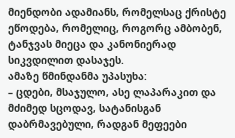მიენდობი ადამიანს, რომელსაც ქრისტე ეწოდება, რომელიც, როგორც ამბობენ, ტანჯვას მიეცა და კანონიერად სიკვდილით დასაჯეს.
ამაზე წმინდანმა უპასუხა:
– ცდები, მსაჯულო, ასე ლაპარაკით და მძიმედ სცოდავ, სატანისგან დაბრმავებული, რადგან მეფეები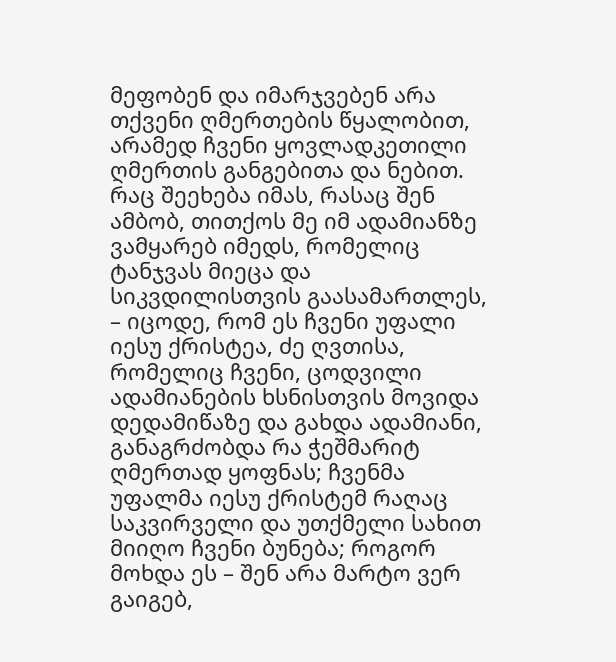მეფობენ და იმარჯვებენ არა თქვენი ღმერთების წყალობით, არამედ ჩვენი ყოვლადკეთილი ღმერთის განგებითა და ნებით. რაც შეეხება იმას, რასაც შენ ამბობ, თითქოს მე იმ ადამიანზე ვამყარებ იმედს, რომელიც ტანჯვას მიეცა და სიკვდილისთვის გაასამართლეს, – იცოდე, რომ ეს ჩვენი უფალი იესუ ქრისტეა, ძე ღვთისა, რომელიც ჩვენი, ცოდვილი ადამიანების ხსნისთვის მოვიდა დედამიწაზე და გახდა ადამიანი, განაგრძობდა რა ჭეშმარიტ ღმერთად ყოფნას; ჩვენმა უფალმა იესუ ქრისტემ რაღაც საკვირველი და უთქმელი სახით მიიღო ჩვენი ბუნება; როგორ მოხდა ეს – შენ არა მარტო ვერ გაიგებ,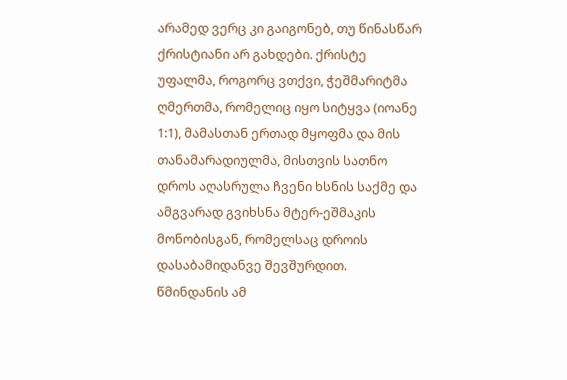არამედ ვერც კი გაიგონებ, თუ წინასწარ ქრისტიანი არ გახდები. ქრისტე უფალმა, როგორც ვთქვი, ჭეშმარიტმა ღმერთმა, რომელიც იყო სიტყვა (იოანე 1:1), მამასთან ერთად მყოფმა და მის თანამარადიულმა, მისთვის სათნო დროს აღასრულა ჩვენი ხსნის საქმე და ამგვარად გვიხსნა მტერ-ეშმაკის მონობისგან, რომელსაც დროის დასაბამიდანვე შევშურდით.
წმინდანის ამ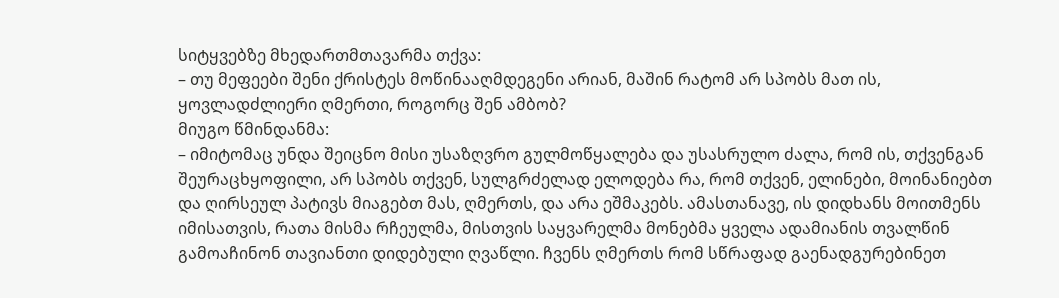სიტყვებზე მხედართმთავარმა თქვა:
– თუ მეფეები შენი ქრისტეს მოწინააღმდეგენი არიან, მაშინ რატომ არ სპობს მათ ის, ყოვლადძლიერი ღმერთი, როგორც შენ ამბობ?
მიუგო წმინდანმა:
– იმიტომაც უნდა შეიცნო მისი უსაზღვრო გულმოწყალება და უსასრულო ძალა, რომ ის, თქვენგან შეურაცხყოფილი, არ სპობს თქვენ, სულგრძელად ელოდება რა, რომ თქვენ, ელინები, მოინანიებთ და ღირსეულ პატივს მიაგებთ მას, ღმერთს, და არა ეშმაკებს. ამასთანავე, ის დიდხანს მოითმენს იმისათვის, რათა მისმა რჩეულმა, მისთვის საყვარელმა მონებმა ყველა ადამიანის თვალწინ გამოაჩინონ თავიანთი დიდებული ღვაწლი. ჩვენს ღმერთს რომ სწრაფად გაენადგურებინეთ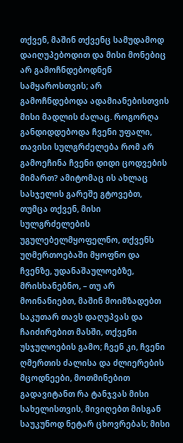თქვენ, მაშინ თქვენც სამუდამოდ დაიღუპებოდით და მისი მონებიც არ გამოჩნდებოდნენ სამყაროსთვის; არ გამოჩნდებოდა ადამიანებისთვის მისი მადლის ძალაც. როგორღა განდიდდებოდა ჩვენი უფალი, თავისი სულგრძელება რომ არ გამოეჩინა ჩვენი დიდი ცოდვების მიმართ? ამიტომაც ის ახლაც სასჯელის გარეშე გტოვებთ, თუმცა თქვენ, მისი სულგრძელების უგულებელმყოფელნო, თქვენს უღმერთოებაში მყოფნო და ჩვენზე, უდანაშაულოებზე, მრისხანებნო, – თუ არ მოინანიებთ, მაშინ მოიმზადებთ საკუთარ თავს დაღუპვას და ჩაიძირებით მასში, თქვენი უსჯულოების გამო; ჩვენ კი, ჩვენი ღმერთის ძალისა და ძლიერების მცოდნეები, მოთმინებით გადავიტანთ რა ტანჯვას მისი სახელისთვის, მივიღებთ მისგან საუკუნოდ ნეტარ ცხოვრებას; მისი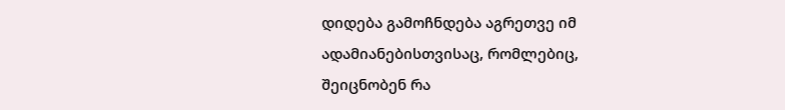დიდება გამოჩნდება აგრეთვე იმ ადამიანებისთვისაც, რომლებიც, შეიცნობენ რა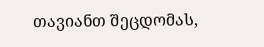თავიანთ შეცდომას,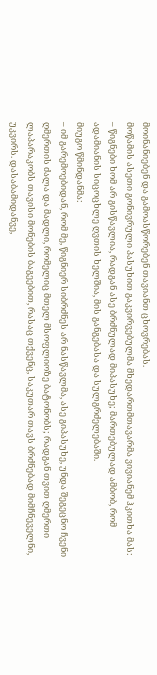მოინანიებენ და გამოასწორებენ თავიანთ ცხოვრებას.
მოწამის ასეთი გონივრული პასუხით გაკვირვებულმა მხედართმთავარმა ვივიანემ ჰკითხა მას:
– წიგნები ხომ არ გისწავლია, რადგან ასე ბრძნულად მიპასუხე; მართებულად ამბობ, რომ ადამიანის სიცოცხლე ღვთის ხელშია, მის განგებასა და სულგრძელებაში.
მიუგო წმინდანმა:
– იმ გარემოებიდან, რომ მე, წიგნიერ სიბრძნეს არ ნასწავლმა, ასე გიპასუხე, უნდა შეგეცნო ჩვენი ღმერთის ძალა და მადლი, რომელიც მთელ მსოფლიოზე ბატონობს; რადგან თვით ღმერთი ლაპარაკობს თავისი მონების ბაგეებით, რასაც თქვენც, საკუთარ თავს ბრძნებად მიმჩნეველნი, უკვირს. დასაბამიდანვე,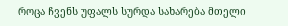როცა ჩვენს უფალს სურდა სახარება მთელი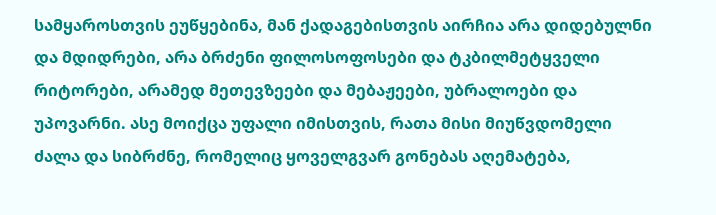სამყაროსთვის ეუწყებინა, მან ქადაგებისთვის აირჩია არა დიდებულნი და მდიდრები, არა ბრძენი ფილოსოფოსები და ტკბილმეტყველი რიტორები, არამედ მეთევზეები და მებაჟეები, უბრალოები და უპოვარნი. ასე მოიქცა უფალი იმისთვის, რათა მისი მიუწვდომელი ძალა და სიბრძნე, რომელიც ყოველგვარ გონებას აღემატება,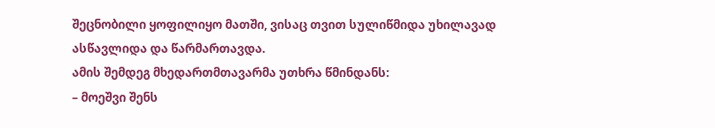შეცნობილი ყოფილიყო მათში, ვისაც თვით სულიწმიდა უხილავად ასწავლიდა და წარმართავდა.
ამის შემდეგ მხედართმთავარმა უთხრა წმინდანს:
– მოეშვი შენს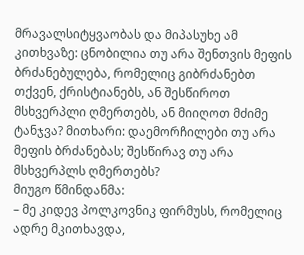მრავალსიტყვაობას და მიპასუხე ამ კითხვაზე: ცნობილია თუ არა შენთვის მეფის ბრძანებულება, რომელიც გიბრძანებთ თქვენ, ქრისტიანებს, ან შესწიროთ მსხვერპლი ღმერთებს, ან მიიღოთ მძიმე ტანჯვა? მითხარი: დაემორჩილები თუ არა მეფის ბრძანებას; შესწირავ თუ არა მსხვერპლს ღმერთებს?
მიუგო წმინდანმა:
– მე კიდევ პოლკოვნიკ ფირმუსს, რომელიც ადრე მკითხავდა,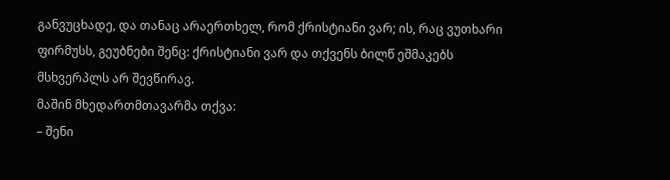განვუცხადე, და თანაც არაერთხელ, რომ ქრისტიანი ვარ; ის, რაც ვუთხარი ფირმუსს, გეუბნები შენც: ქრისტიანი ვარ და თქვენს ბილწ ეშმაკებს მსხვერპლს არ შევწირავ.
მაშინ მხედართმთავარმა თქვა:
– შენი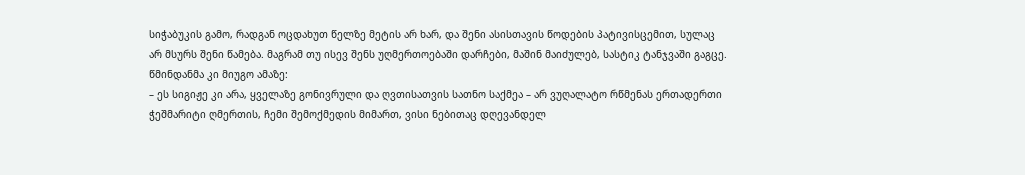სიჭაბუკის გამო, რადგან ოცდახუთ წელზე მეტის არ ხარ, და შენი ასისთავის წოდების პატივისცემით, სულაც არ მსურს შენი წამება. მაგრამ თუ ისევ შენს უღმერთოებაში დარჩები, მაშინ მაიძულებ, სასტიკ ტანჯვაში გაგცე.
წმინდანმა კი მიუგო ამაზე:
– ეს სიგიჟე კი არა, ყველაზე გონივრული და ღვთისათვის სათნო საქმეა – არ ვუღალატო რწმენას ერთადერთი ჭეშმარიტი ღმერთის, ჩემი შემოქმედის მიმართ, ვისი ნებითაც დღევანდელ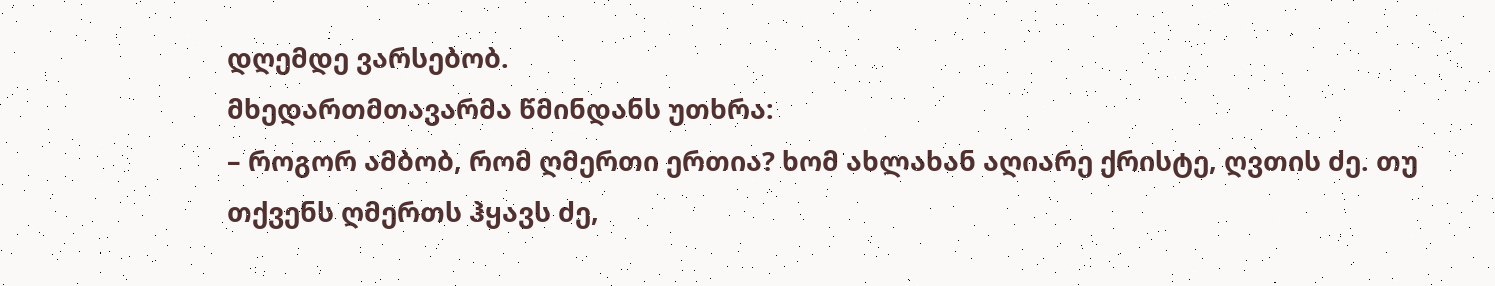დღემდე ვარსებობ.
მხედართმთავარმა წმინდანს უთხრა:
– როგორ ამბობ, რომ ღმერთი ერთია? ხომ ახლახან აღიარე ქრისტე, ღვთის ძე. თუ თქვენს ღმერთს ჰყავს ძე,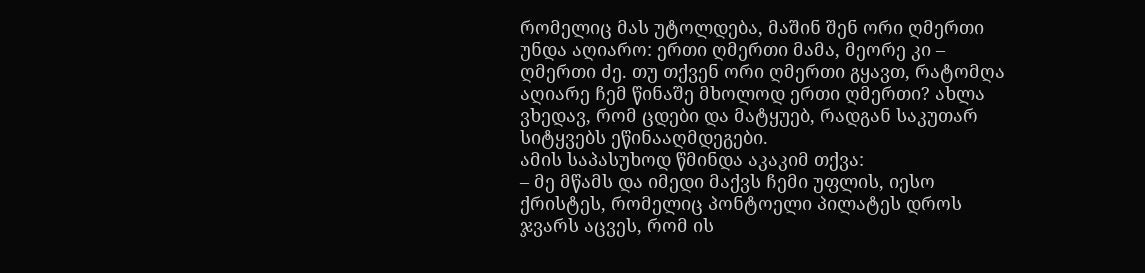რომელიც მას უტოლდება, მაშინ შენ ორი ღმერთი უნდა აღიარო: ერთი ღმერთი მამა, მეორე კი – ღმერთი ძე. თუ თქვენ ორი ღმერთი გყავთ, რატომღა აღიარე ჩემ წინაშე მხოლოდ ერთი ღმერთი? ახლა ვხედავ, რომ ცდები და მატყუებ, რადგან საკუთარ სიტყვებს ეწინააღმდეგები.
ამის საპასუხოდ წმინდა აკაკიმ თქვა:
– მე მწამს და იმედი მაქვს ჩემი უფლის, იესო ქრისტეს, რომელიც პონტოელი პილატეს დროს ჯვარს აცვეს, რომ ის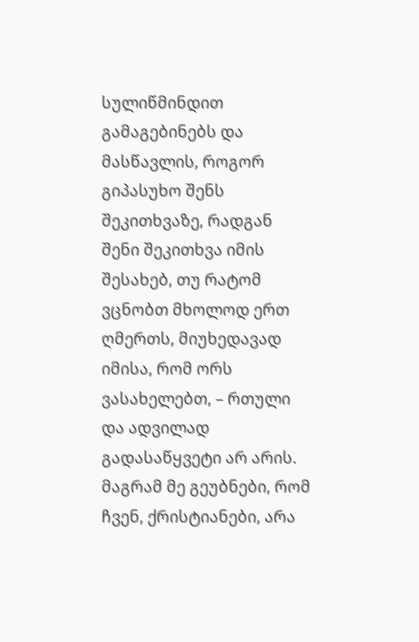სულიწმინდით გამაგებინებს და მასწავლის, როგორ გიპასუხო შენს შეკითხვაზე, რადგან შენი შეკითხვა იმის შესახებ, თუ რატომ ვცნობთ მხოლოდ ერთ ღმერთს, მიუხედავად იმისა, რომ ორს ვასახელებთ, – რთული და ადვილად გადასაწყვეტი არ არის. მაგრამ მე გეუბნები, რომ ჩვენ, ქრისტიანები, არა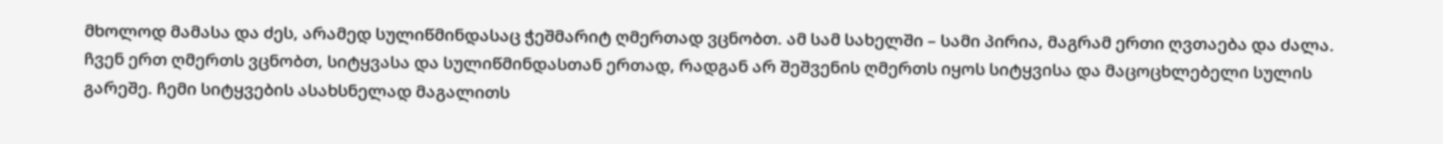მხოლოდ მამასა და ძეს, არამედ სულიწმინდასაც ჭეშმარიტ ღმერთად ვცნობთ. ამ სამ სახელში – სამი პირია, მაგრამ ერთი ღვთაება და ძალა. ჩვენ ერთ ღმერთს ვცნობთ, სიტყვასა და სულიწმინდასთან ერთად, რადგან არ შეშვენის ღმერთს იყოს სიტყვისა და მაცოცხლებელი სულის გარეშე. ჩემი სიტყვების ასახსნელად მაგალითს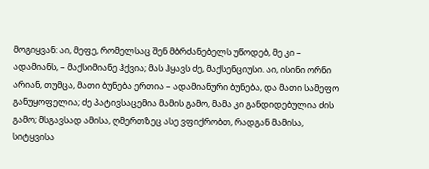მოგიყვან: აი, მეფე, რომელსაც შენ მბრძანებელს უწოდებ, მე კი – ადამიანს, – მაქსიმიანე ჰქვია; მას ჰყავს ძე, მაქსენციუსი. აი, ისინი ორნი არიან, თუმცა, მათი ბუნება ერთია – ადამიანური ბუნება, და მათი სამეფო განუყოფელია; ძე პატივსაცემია მამის გამო, მამა კი განდიდებულია ძის გამო; მსგავსად ამისა, ღმერთზეც ასე ვფიქრობთ, რადგან მამისა, სიტყვისა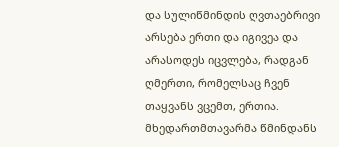და სულიწმინდის ღვთაებრივი არსება ერთი და იგივეა და არასოდეს იცვლება, რადგან ღმერთი, რომელსაც ჩვენ თაყვანს ვცემთ, ერთია.
მხედართმთავარმა წმინდანს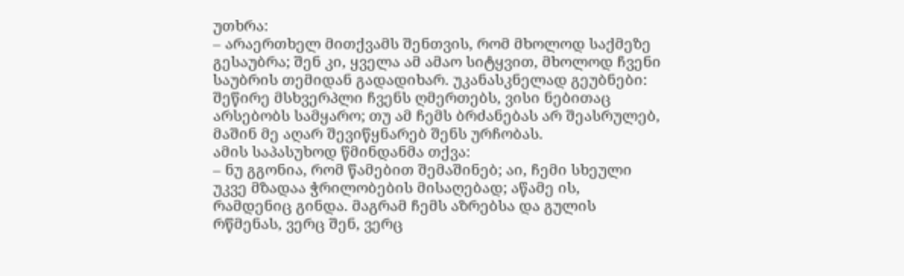უთხრა:
– არაერთხელ მითქვამს შენთვის, რომ მხოლოდ საქმეზე გესაუბრა; შენ კი, ყველა ამ ამაო სიტყვით, მხოლოდ ჩვენი საუბრის თემიდან გადადიხარ. უკანასკნელად გეუბნები: შეწირე მსხვერპლი ჩვენს ღმერთებს, ვისი ნებითაც არსებობს სამყარო; თუ ამ ჩემს ბრძანებას არ შეასრულებ, მაშინ მე აღარ შევიწყნარებ შენს ურჩობას.
ამის საპასუხოდ წმინდანმა თქვა:
– ნუ გგონია, რომ წამებით შემაშინებ; აი, ჩემი სხეული უკვე მზადაა ჭრილობების მისაღებად; აწამე ის, რამდენიც გინდა. მაგრამ ჩემს აზრებსა და გულის რწმენას, ვერც შენ, ვერც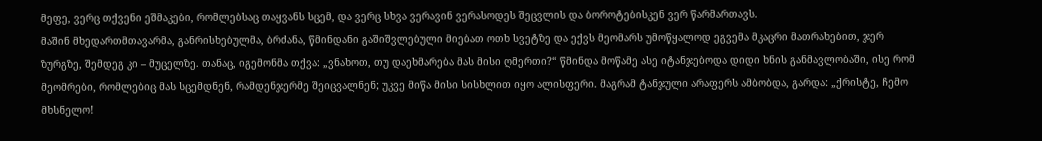მეფე, ვერც თქვენი ეშმაკები, რომლებსაც თაყვანს სცემ, და ვერც სხვა ვერავინ ვერასოდეს შეცვლის და ბოროტებისკენ ვერ წარმართავს.
მაშინ მხედართმთავარმა, განრისხებულმა, ბრძანა, წმინდანი გაშიშვლებული მიებათ ოთხ სვეტზე და ექვს მეომარს უმოწყალოდ ეგვემა მკაცრი მათრახებით, ჯერ ზურგზე, შემდეგ კი – მუცელზე. თანაც, იგემონმა თქვა: „ვნახოთ, თუ დაეხმარება მას მისი ღმერთი?“ წმინდა მოწამე ასე იტანჯებოდა დიდი ხნის განმავლობაში, ისე რომ მეომრები, რომლებიც მას სცემდნენ, რამდენჯერმე შეიცვალნენ; უკვე მიწა მისი სისხლით იყო ალისფერი. მაგრამ ტანჯული არაფერს ამბობდა, გარდა: „ქრისტე, ჩემო მხსნელო!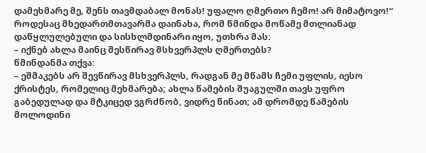დამეხმარე მე, შენს თავმდაბალ მონას! უფალო ღმერთო ჩემო! არ მიმატოვო!“
როდესაც მხედართმთავარმა დაინახა, რომ წმინდა მოწამე მთლიანად დაწყლულებული და სისხლმდინარი იყო, უთხრა მას:
– იქნებ ახლა მაინც შესწირავ მსხვერპლს ღმერთებს?
წმინდანმა თქვა:
– ეშმაკებს არ შევწირავ მსხვერპლს, რადგან მე მწამს ჩემი უფლის, იესო ქრისტეს, რომელიც მეხმარება; ახლა წამების შუაგულში თავს უფრო გაბედულად და მტკიცედ ვგრძნობ, ვიდრე წინათ; ამ დრომდე წამების მოლოდინი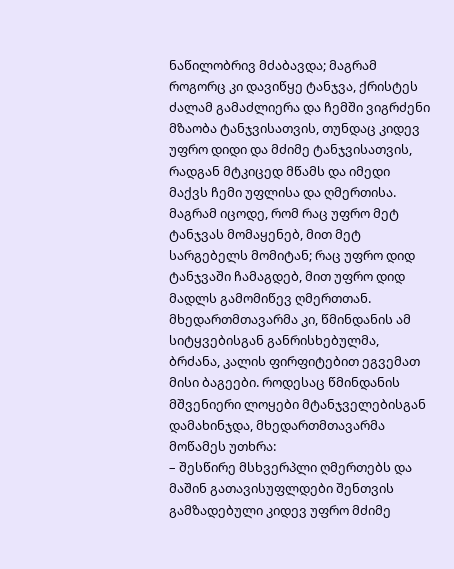ნაწილობრივ მძაბავდა; მაგრამ როგორც კი დავიწყე ტანჯვა, ქრისტეს ძალამ გამაძლიერა და ჩემში ვიგრძენი მზაობა ტანჯვისათვის, თუნდაც კიდევ უფრო დიდი და მძიმე ტანჯვისათვის, რადგან მტკიცედ მწამს და იმედი მაქვს ჩემი უფლისა და ღმერთისა. მაგრამ იცოდე, რომ რაც უფრო მეტ ტანჯვას მომაყენებ, მით მეტ სარგებელს მომიტან; რაც უფრო დიდ ტანჯვაში ჩამაგდებ, მით უფრო დიდ მადლს გამომიწევ ღმერთთან.
მხედართმთავარმა კი, წმინდანის ამ სიტყვებისგან განრისხებულმა, ბრძანა, კალის ფირფიტებით ეგვემათ მისი ბაგეები. როდესაც წმინდანის მშვენიერი ლოყები მტანჯველებისგან დამახინჯდა, მხედართმთავარმა მოწამეს უთხრა:
– შესწირე მსხვერპლი ღმერთებს და მაშინ გათავისუფლდები შენთვის გამზადებული კიდევ უფრო მძიმე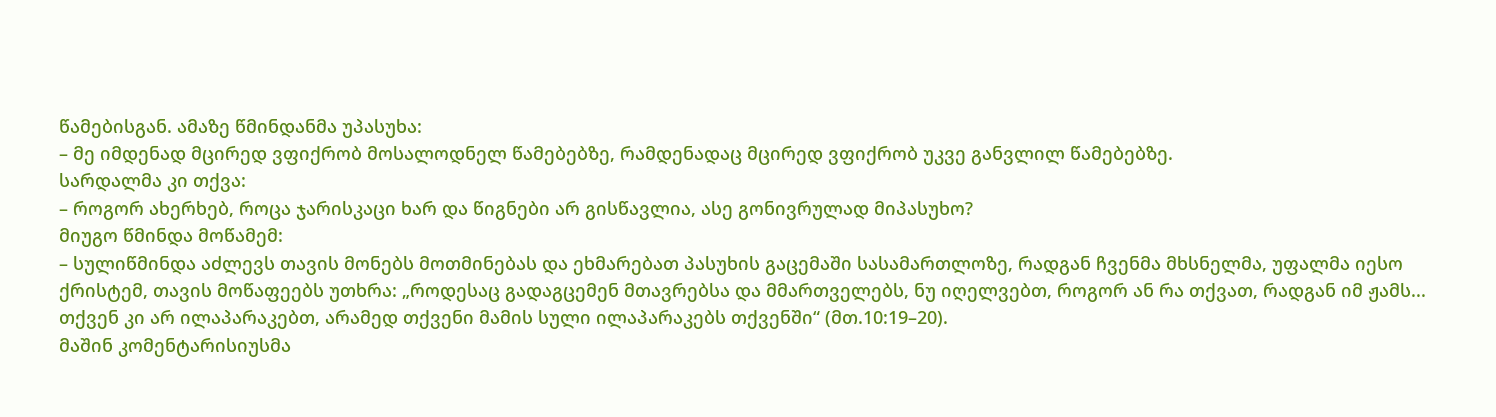წამებისგან. ამაზე წმინდანმა უპასუხა:
– მე იმდენად მცირედ ვფიქრობ მოსალოდნელ წამებებზე, რამდენადაც მცირედ ვფიქრობ უკვე განვლილ წამებებზე.
სარდალმა კი თქვა:
– როგორ ახერხებ, როცა ჯარისკაცი ხარ და წიგნები არ გისწავლია, ასე გონივრულად მიპასუხო?
მიუგო წმინდა მოწამემ:
– სულიწმინდა აძლევს თავის მონებს მოთმინებას და ეხმარებათ პასუხის გაცემაში სასამართლოზე, რადგან ჩვენმა მხსნელმა, უფალმა იესო ქრისტემ, თავის მოწაფეებს უთხრა: „როდესაც გადაგცემენ მთავრებსა და მმართველებს, ნუ იღელვებთ, როგორ ან რა თქვათ, რადგან იმ ჟამს... თქვენ კი არ ილაპარაკებთ, არამედ თქვენი მამის სული ილაპარაკებს თქვენში“ (მთ.10:19–20).
მაშინ კომენტარისიუსმა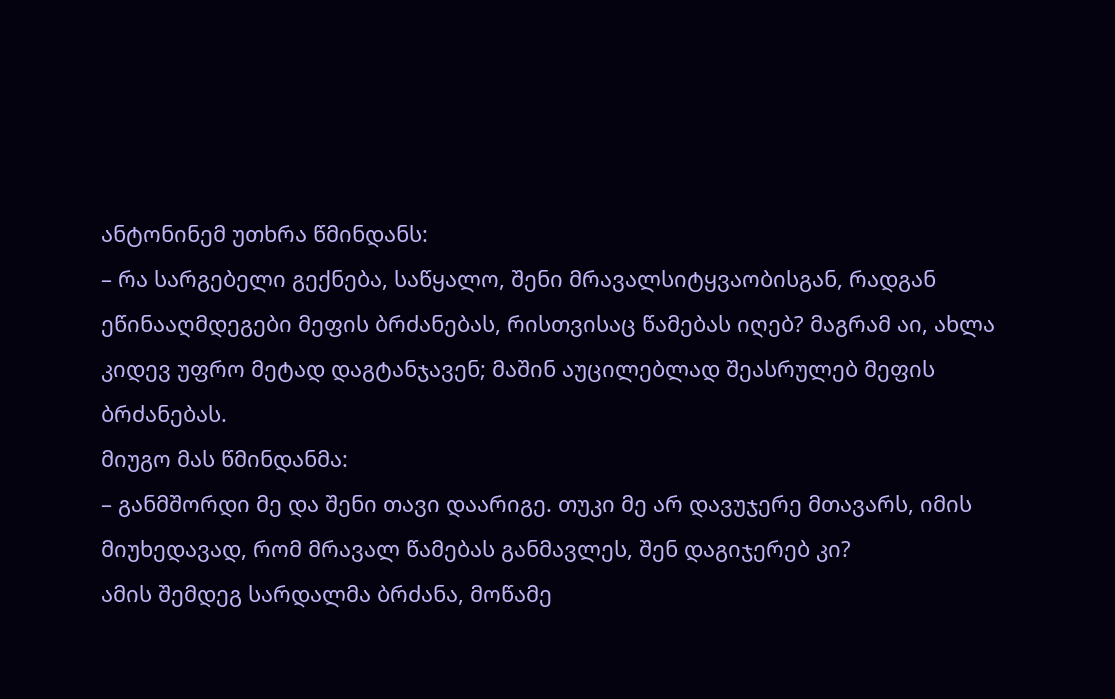ანტონინემ უთხრა წმინდანს:
– რა სარგებელი გექნება, საწყალო, შენი მრავალსიტყვაობისგან, რადგან ეწინააღმდეგები მეფის ბრძანებას, რისთვისაც წამებას იღებ? მაგრამ აი, ახლა კიდევ უფრო მეტად დაგტანჯავენ; მაშინ აუცილებლად შეასრულებ მეფის ბრძანებას.
მიუგო მას წმინდანმა:
– განმშორდი მე და შენი თავი დაარიგე. თუკი მე არ დავუჯერე მთავარს, იმის მიუხედავად, რომ მრავალ წამებას განმავლეს, შენ დაგიჯერებ კი?
ამის შემდეგ სარდალმა ბრძანა, მოწამე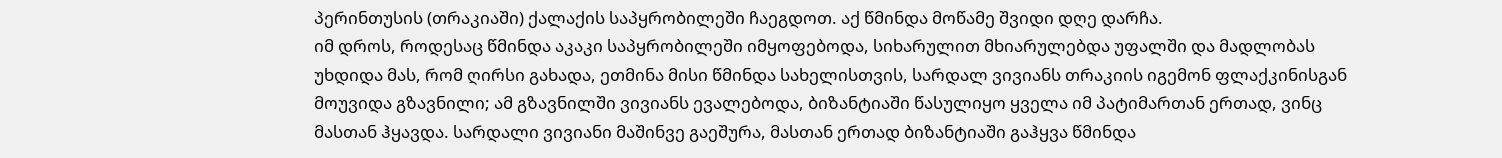პერინთუსის (თრაკიაში) ქალაქის საპყრობილეში ჩაეგდოთ. აქ წმინდა მოწამე შვიდი დღე დარჩა.
იმ დროს, როდესაც წმინდა აკაკი საპყრობილეში იმყოფებოდა, სიხარულით მხიარულებდა უფალში და მადლობას უხდიდა მას, რომ ღირსი გახადა, ეთმინა მისი წმინდა სახელისთვის, სარდალ ვივიანს თრაკიის იგემონ ფლაქკინისგან მოუვიდა გზავნილი; ამ გზავნილში ვივიანს ევალებოდა, ბიზანტიაში წასულიყო ყველა იმ პატიმართან ერთად, ვინც მასთან ჰყავდა. სარდალი ვივიანი მაშინვე გაეშურა, მასთან ერთად ბიზანტიაში გაჰყვა წმინდა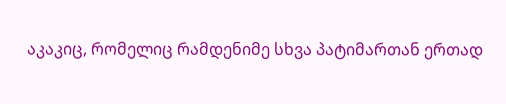აკაკიც, რომელიც რამდენიმე სხვა პატიმართან ერთად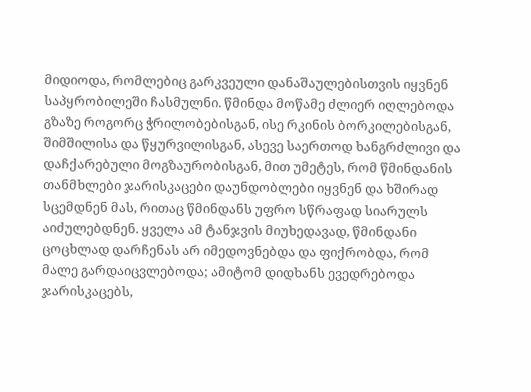მიდიოდა, რომლებიც გარკვეული დანაშაულებისთვის იყვნენ საპყრობილეში ჩასმულნი. წმინდა მოწამე ძლიერ იღლებოდა გზაზე როგორც ჭრილობებისგან, ისე რკინის ბორკილებისგან, შიმშილისა და წყურვილისგან, ასევე საერთოდ ხანგრძლივი და დაჩქარებული მოგზაურობისგან, მით უმეტეს, რომ წმინდანის თანმხლები ჯარისკაცები დაუნდობლები იყვნენ და ხშირად სცემდნენ მას, რითაც წმინდანს უფრო სწრაფად სიარულს აიძულებდნენ. ყველა ამ ტანჯვის მიუხედავად, წმინდანი ცოცხლად დარჩენას არ იმედოვნებდა და ფიქრობდა, რომ მალე გარდაიცვლებოდა; ამიტომ დიდხანს ევედრებოდა ჯარისკაცებს,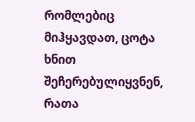რომლებიც მიჰყავდათ, ცოტა ხნით შეჩერებულიყვნენ, რათა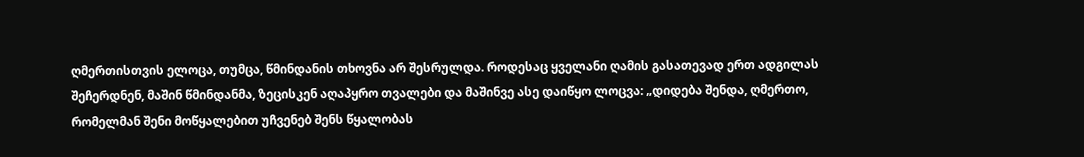ღმერთისთვის ელოცა, თუმცა, წმინდანის თხოვნა არ შესრულდა. როდესაც ყველანი ღამის გასათევად ერთ ადგილას შეჩერდნენ, მაშინ წმინდანმა, ზეცისკენ აღაპყრო თვალები და მაშინვე ასე დაიწყო ლოცვა: „დიდება შენდა, ღმერთო, რომელმან შენი მოწყალებით უჩვენებ შენს წყალობას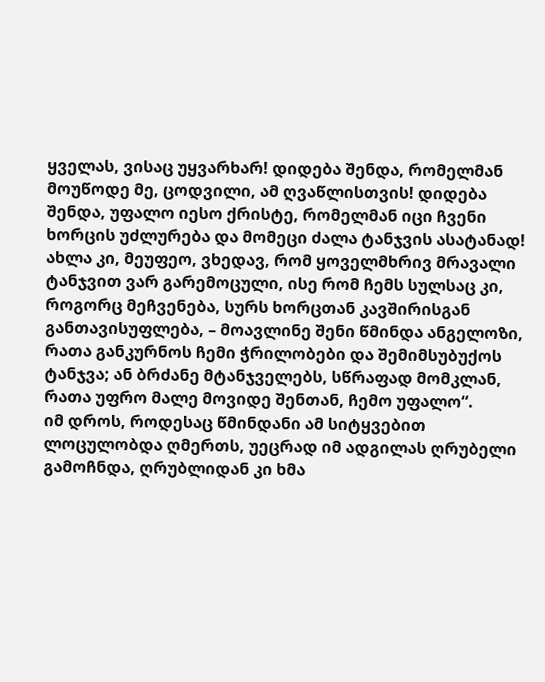ყველას, ვისაც უყვარხარ! დიდება შენდა, რომელმან მოუწოდე მე, ცოდვილი, ამ ღვაწლისთვის! დიდება შენდა, უფალო იესო ქრისტე, რომელმან იცი ჩვენი ხორცის უძლურება და მომეცი ძალა ტანჯვის ასატანად! ახლა კი, მეუფეო, ვხედავ, რომ ყოველმხრივ მრავალი ტანჯვით ვარ გარემოცული, ისე რომ ჩემს სულსაც კი, როგორც მეჩვენება, სურს ხორცთან კავშირისგან განთავისუფლება, – მოავლინე შენი წმინდა ანგელოზი, რათა განკურნოს ჩემი ჭრილობები და შემიმსუბუქოს ტანჯვა; ან ბრძანე მტანჯველებს, სწრაფად მომკლან, რათა უფრო მალე მოვიდე შენთან, ჩემო უფალო“.
იმ დროს, როდესაც წმინდანი ამ სიტყვებით ლოცულობდა ღმერთს, უეცრად იმ ადგილას ღრუბელი გამოჩნდა, ღრუბლიდან კი ხმა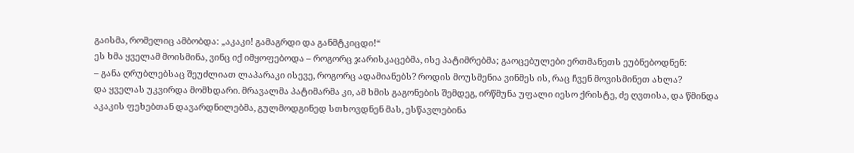გაისმა, რომელიც ამბობდა: „აკაკი! გამაგრდი და განმტკიცდი!“
ეს ხმა ყველამ მოისმინა, ვინც იქ იმყოფებოდა – როგორც ჯარისკაცებმა, ისე პატიმრებმა; გაოცებულები ერთმანეთს ეუბნებოდნენ:
– განა ღრუბლებსაც შეუძლიათ ლაპარაკი ისევე, როგორც ადამიანებს? როდის მოუსმენია ვინმეს ის, რაც ჩვენ მოვისმინეთ ახლა?
და ყველას უკვირდა მომხდარი. მრავალმა პატიმარმა კი, ამ ხმის გაგონების შემდეგ, ირწმუნა უფალი იესო ქრისტე, ძე ღვთისა, და წმინდა აკაკის ფეხებთან დავარდნილებმა, გულმოდგინედ სთხოვდნენ მას, ესწავლებინა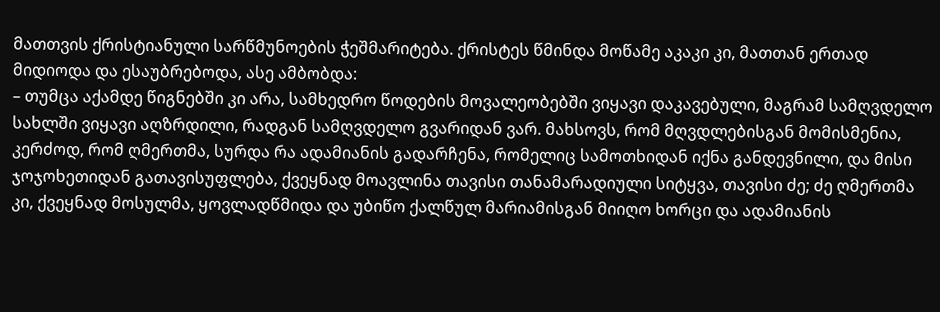მათთვის ქრისტიანული სარწმუნოების ჭეშმარიტება. ქრისტეს წმინდა მოწამე აკაკი კი, მათთან ერთად მიდიოდა და ესაუბრებოდა, ასე ამბობდა:
– თუმცა აქამდე წიგნებში კი არა, სამხედრო წოდების მოვალეობებში ვიყავი დაკავებული, მაგრამ სამღვდელო სახლში ვიყავი აღზრდილი, რადგან სამღვდელო გვარიდან ვარ. მახსოვს, რომ მღვდლებისგან მომისმენია, კერძოდ, რომ ღმერთმა, სურდა რა ადამიანის გადარჩენა, რომელიც სამოთხიდან იქნა განდევნილი, და მისი ჯოჯოხეთიდან გათავისუფლება, ქვეყნად მოავლინა თავისი თანამარადიული სიტყვა, თავისი ძე; ძე ღმერთმა კი, ქვეყნად მოსულმა, ყოვლადწმიდა და უბიწო ქალწულ მარიამისგან მიიღო ხორცი და ადამიანის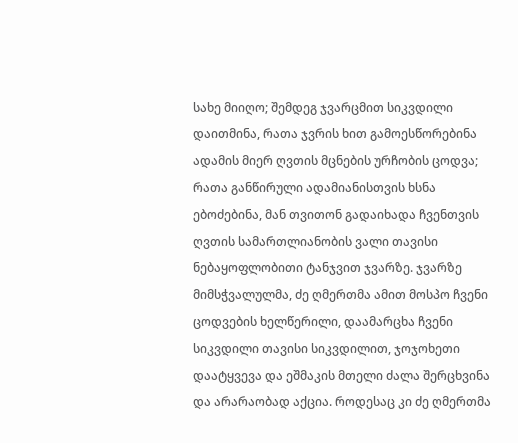სახე მიიღო; შემდეგ ჯვარცმით სიკვდილი დაითმინა, რათა ჯვრის ხით გამოესწორებინა ადამის მიერ ღვთის მცნების ურჩობის ცოდვა; რათა განწირული ადამიანისთვის ხსნა ებოძებინა, მან თვითონ გადაიხადა ჩვენთვის ღვთის სამართლიანობის ვალი თავისი ნებაყოფლობითი ტანჯვით ჯვარზე. ჯვარზე მიმსჭვალულმა, ძე ღმერთმა ამით მოსპო ჩვენი ცოდვების ხელწერილი, დაამარცხა ჩვენი სიკვდილი თავისი სიკვდილით, ჯოჯოხეთი დაატყვევა და ეშმაკის მთელი ძალა შერცხვინა და არარაობად აქცია. როდესაც კი ძე ღმერთმა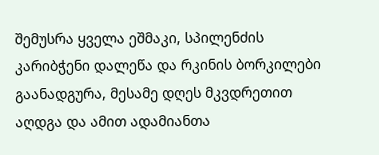შემუსრა ყველა ეშმაკი, სპილენძის კარიბჭენი დალეწა და რკინის ბორკილები გაანადგურა, მესამე დღეს მკვდრეთით აღდგა და ამით ადამიანთა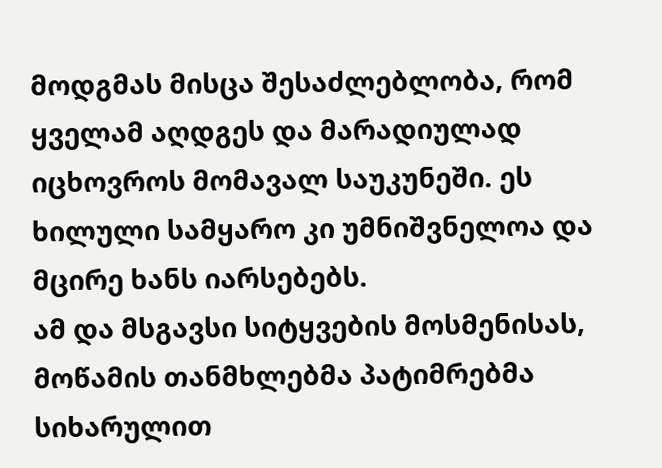მოდგმას მისცა შესაძლებლობა, რომ ყველამ აღდგეს და მარადიულად იცხოვროს მომავალ საუკუნეში. ეს ხილული სამყარო კი უმნიშვნელოა და მცირე ხანს იარსებებს.
ამ და მსგავსი სიტყვების მოსმენისას, მოწამის თანმხლებმა პატიმრებმა სიხარულით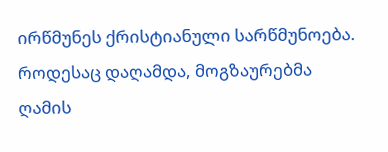ირწმუნეს ქრისტიანული სარწმუნოება.
როდესაც დაღამდა, მოგზაურებმა ღამის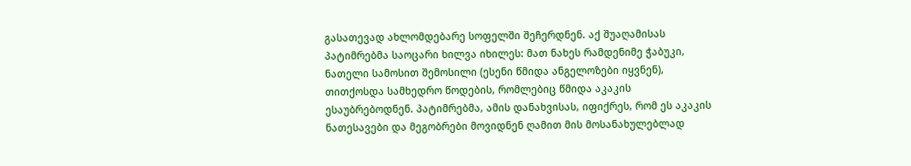გასათევად ახლომდებარე სოფელში შეჩერდნენ. აქ შუაღამისას პატიმრებმა საოცარი ხილვა იხილეს: მათ ნახეს რამდენიმე ჭაბუკი, ნათელი სამოსით შემოსილი (ესენი წმიდა ანგელოზები იყვნენ), თითქოსდა სამხედრო წოდების, რომლებიც წმიდა აკაკის ესაუბრებოდნენ. პატიმრებმა, ამის დანახვისას, იფიქრეს, რომ ეს აკაკის ნათესავები და მეგობრები მოვიდნენ ღამით მის მოსანახულებლად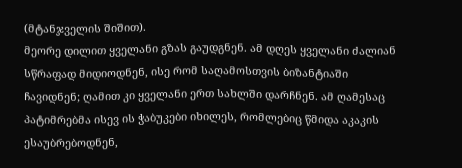(მტანჯველის შიშით).
მეორე დილით ყველანი გზას გაუდგნენ. ამ დღეს ყველანი ძალიან სწრაფად მიდიოდნენ, ისე რომ საღამოსთვის ბიზანტიაში ჩავიდნენ; ღამით კი ყველანი ერთ სახლში დარჩნენ. ამ ღამესაც პატიმრებმა ისევ ის ჭაბუკები იხილეს, რომლებიც წმიდა აკაკის ესაუბრებოდნენ,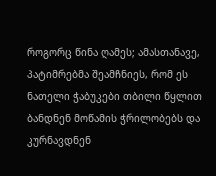როგორც წინა ღამეს; ამასთანავე, პატიმრებმა შეამჩნიეს, რომ ეს ნათელი ჭაბუკები თბილი წყლით ბანდნენ მოწამის ჭრილობებს და კურნავდნენ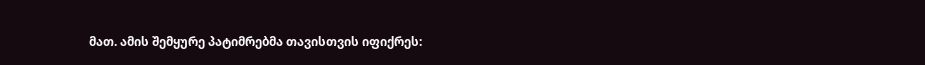მათ. ამის შემყურე პატიმრებმა თავისთვის იფიქრეს: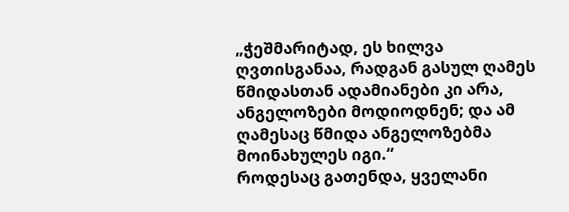„ჭეშმარიტად, ეს ხილვა ღვთისგანაა, რადგან გასულ ღამეს წმიდასთან ადამიანები კი არა, ანგელოზები მოდიოდნენ; და ამ ღამესაც წმიდა ანგელოზებმა მოინახულეს იგი.“
როდესაც გათენდა, ყველანი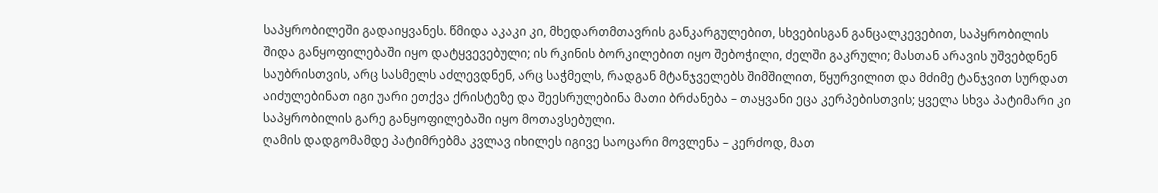საპყრობილეში გადაიყვანეს. წმიდა აკაკი კი, მხედართმთავრის განკარგულებით, სხვებისგან განცალკევებით, საპყრობილის შიდა განყოფილებაში იყო დატყვევებული; ის რკინის ბორკილებით იყო შებოჭილი, ძელში გაკრული; მასთან არავის უშვებდნენ საუბრისთვის, არც სასმელს აძლევდნენ, არც საჭმელს, რადგან მტანჯველებს შიმშილით, წყურვილით და მძიმე ტანჯვით სურდათ აიძულებინათ იგი უარი ეთქვა ქრისტეზე და შეესრულებინა მათი ბრძანება – თაყვანი ეცა კერპებისთვის; ყველა სხვა პატიმარი კი საპყრობილის გარე განყოფილებაში იყო მოთავსებული.
ღამის დადგომამდე პატიმრებმა კვლავ იხილეს იგივე საოცარი მოვლენა – კერძოდ, მათ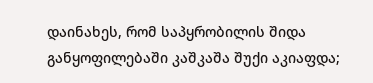დაინახეს, რომ საპყრობილის შიდა განყოფილებაში კაშკაშა შუქი აკიაფდა;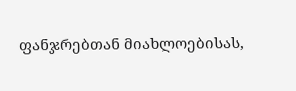ფანჯრებთან მიახლოებისას,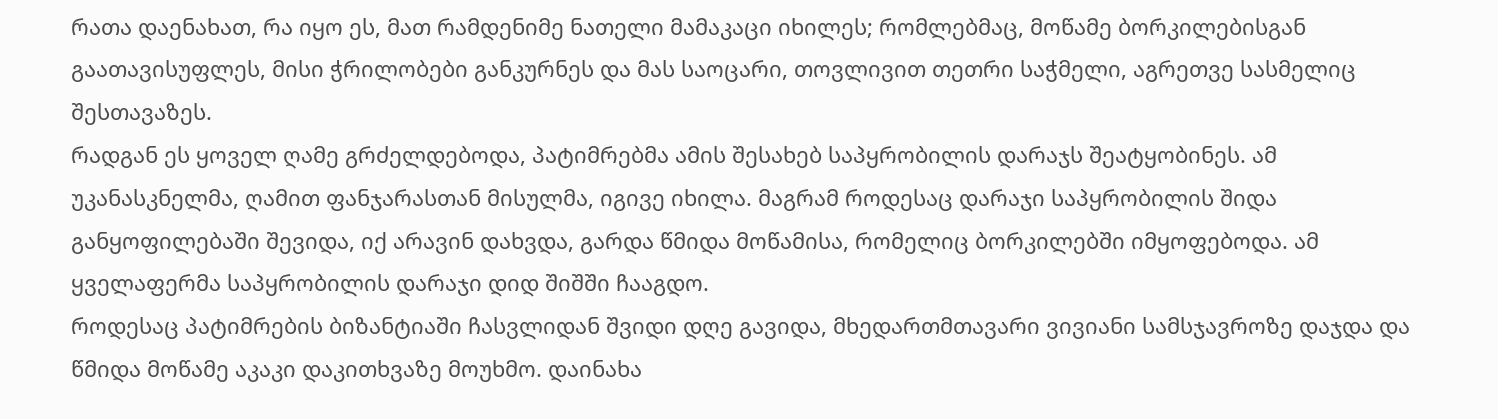რათა დაენახათ, რა იყო ეს, მათ რამდენიმე ნათელი მამაკაცი იხილეს; რომლებმაც, მოწამე ბორკილებისგან გაათავისუფლეს, მისი ჭრილობები განკურნეს და მას საოცარი, თოვლივით თეთრი საჭმელი, აგრეთვე სასმელიც შესთავაზეს.
რადგან ეს ყოველ ღამე გრძელდებოდა, პატიმრებმა ამის შესახებ საპყრობილის დარაჯს შეატყობინეს. ამ უკანასკნელმა, ღამით ფანჯარასთან მისულმა, იგივე იხილა. მაგრამ როდესაც დარაჯი საპყრობილის შიდა განყოფილებაში შევიდა, იქ არავინ დახვდა, გარდა წმიდა მოწამისა, რომელიც ბორკილებში იმყოფებოდა. ამ ყველაფერმა საპყრობილის დარაჯი დიდ შიშში ჩააგდო.
როდესაც პატიმრების ბიზანტიაში ჩასვლიდან შვიდი დღე გავიდა, მხედართმთავარი ვივიანი სამსჯავროზე დაჯდა და წმიდა მოწამე აკაკი დაკითხვაზე მოუხმო. დაინახა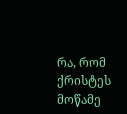რა, რომ ქრისტეს მოწამე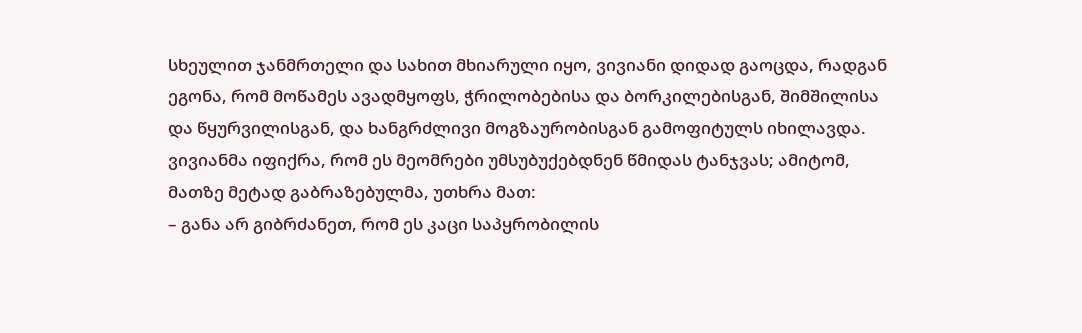სხეულით ჯანმრთელი და სახით მხიარული იყო, ვივიანი დიდად გაოცდა, რადგან ეგონა, რომ მოწამეს ავადმყოფს, ჭრილობებისა და ბორკილებისგან, შიმშილისა და წყურვილისგან, და ხანგრძლივი მოგზაურობისგან გამოფიტულს იხილავდა. ვივიანმა იფიქრა, რომ ეს მეომრები უმსუბუქებდნენ წმიდას ტანჯვას; ამიტომ, მათზე მეტად გაბრაზებულმა, უთხრა მათ:
– განა არ გიბრძანეთ, რომ ეს კაცი საპყრობილის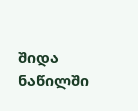შიდა ნაწილში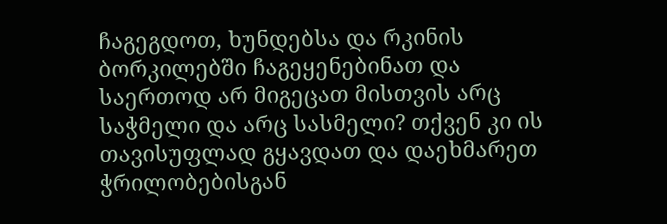ჩაგეგდოთ, ხუნდებსა და რკინის ბორკილებში ჩაგეყენებინათ და საერთოდ არ მიგეცათ მისთვის არც საჭმელი და არც სასმელი? თქვენ კი ის თავისუფლად გყავდათ და დაეხმარეთ ჭრილობებისგან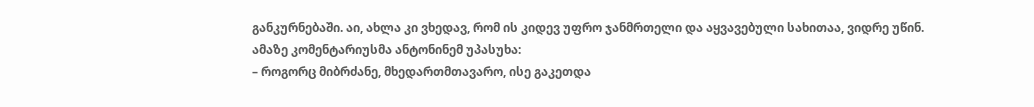განკურნებაში. აი, ახლა კი ვხედავ, რომ ის კიდევ უფრო ჯანმრთელი და აყვავებული სახითაა, ვიდრე უწინ.
ამაზე კომენტარიუსმა ანტონინემ უპასუხა:
– როგორც მიბრძანე, მხედართმთავარო, ისე გაკეთდა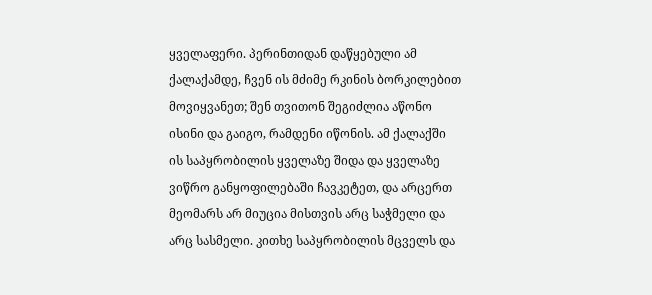ყველაფერი. პერინთიდან დაწყებული ამ ქალაქამდე, ჩვენ ის მძიმე რკინის ბორკილებით მოვიყვანეთ; შენ თვითონ შეგიძლია აწონო ისინი და გაიგო, რამდენი იწონის. ამ ქალაქში ის საპყრობილის ყველაზე შიდა და ყველაზე ვიწრო განყოფილებაში ჩავკეტეთ, და არცერთ მეომარს არ მიუცია მისთვის არც საჭმელი და არც სასმელი. კითხე საპყრობილის მცველს და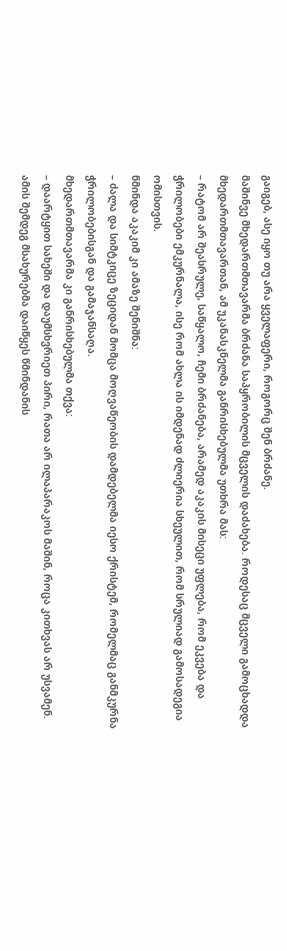გაიგებ, ასე იყო თუ არა ყველაფერი, როგორც შენ ბრძანე.
მაშინვე მხედართმთავარმა ბრძანა საპყრობილის მცველის დაძახება. როდესაც მცველი გამოცხადდა მხედართმთავართან, ამ უკანასკნელმა განრისხებულმა უთხრა მას:
– რატომ არ შეასრულე, საწყალო, ჩემი ბრძანება, არამედ აკაკის მისეცი უფლება, რომ ეკვება და ჭრილობები ემკურნალა, ისე რომ ახლა ის იმდენად ძლიერია სხეულით, რომ სრულიად გამოსადეგია ომისთვის.
წმინდა აკაკიმ კი ამაზე შენიშნა:
– ძალა და სიმტკიცე ზეციდან მომცა მოღვაწეობის დამდებელმა იესო ქრისტემ, რომელმაც განმკურნა ჭრილობებისგან და გამაჯანსაღა.
მხედართმთავარმა კი განრისხებულმა თქვა:
– დაარტყით სახეში და დაუმსხვრიეთ პირი, რათა არ ილაპარაკოს მაშინ, როცა კითხვას არ უსვამენ.
ამის შემდეგ მსახურებმა დაიწყეს წმინდანის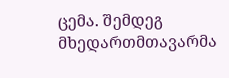ცემა. შემდეგ მხედართმთავარმა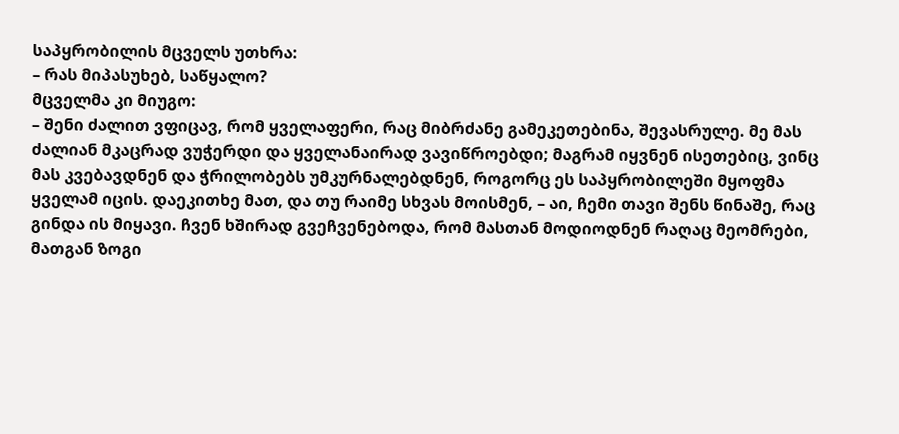საპყრობილის მცველს უთხრა:
– რას მიპასუხებ, საწყალო?
მცველმა კი მიუგო:
– შენი ძალით ვფიცავ, რომ ყველაფერი, რაც მიბრძანე გამეკეთებინა, შევასრულე. მე მას ძალიან მკაცრად ვუჭერდი და ყველანაირად ვავიწროებდი; მაგრამ იყვნენ ისეთებიც, ვინც მას კვებავდნენ და ჭრილობებს უმკურნალებდნენ, როგორც ეს საპყრობილეში მყოფმა ყველამ იცის. დაეკითხე მათ, და თუ რაიმე სხვას მოისმენ, – აი, ჩემი თავი შენს წინაშე, რაც გინდა ის მიყავი. ჩვენ ხშირად გვეჩვენებოდა, რომ მასთან მოდიოდნენ რაღაც მეომრები, მათგან ზოგი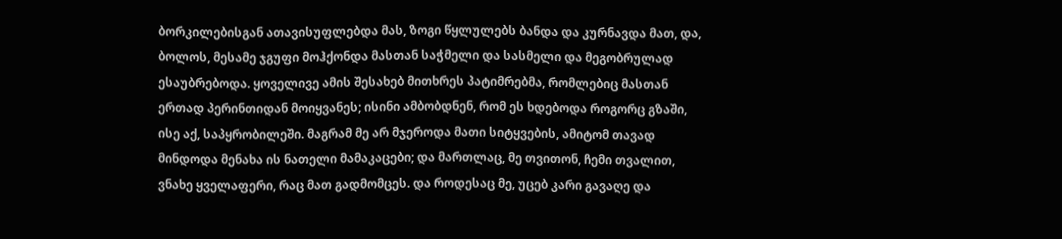ბორკილებისგან ათავისუფლებდა მას, ზოგი წყლულებს ბანდა და კურნავდა მათ, და, ბოლოს, მესამე ჯგუფი მოჰქონდა მასთან საჭმელი და სასმელი და მეგობრულად ესაუბრებოდა. ყოველივე ამის შესახებ მითხრეს პატიმრებმა, რომლებიც მასთან ერთად პერინთიდან მოიყვანეს; ისინი ამბობდნენ, რომ ეს ხდებოდა როგორც გზაში, ისე აქ, საპყრობილეში. მაგრამ მე არ მჯეროდა მათი სიტყვების, ამიტომ თავად მინდოდა მენახა ის ნათელი მამაკაცები; და მართლაც, მე თვითონ, ჩემი თვალით, ვნახე ყველაფერი, რაც მათ გადმომცეს. და როდესაც მე, უცებ კარი გავაღე და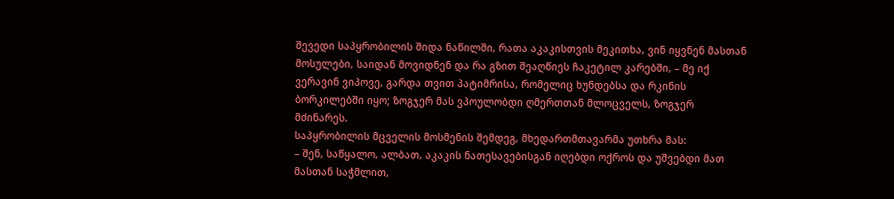შევედი საპყრობილის შიდა ნაწილში, რათა აკაკისთვის მეკითხა, ვინ იყვნენ მასთან მოსულები, საიდან მოვიდნენ და რა გზით შეაღწიეს ჩაკეტილ კარებში, – მე იქ ვერავინ ვიპოვე, გარდა თვით პატიმრისა, რომელიც ხუნდებსა და რკინის ბორკილებში იყო; ზოგჯერ მას ვპოულობდი ღმერთთან მლოცველს, ზოგჯერ მძინარეს.
საპყრობილის მცველის მოსმენის შემდეგ, მხედართმთავარმა უთხრა მას:
– შენ, საწყალო, ალბათ, აკაკის ნათესავებისგან იღებდი ოქროს და უშვებდი მათ მასთან საჭმლით,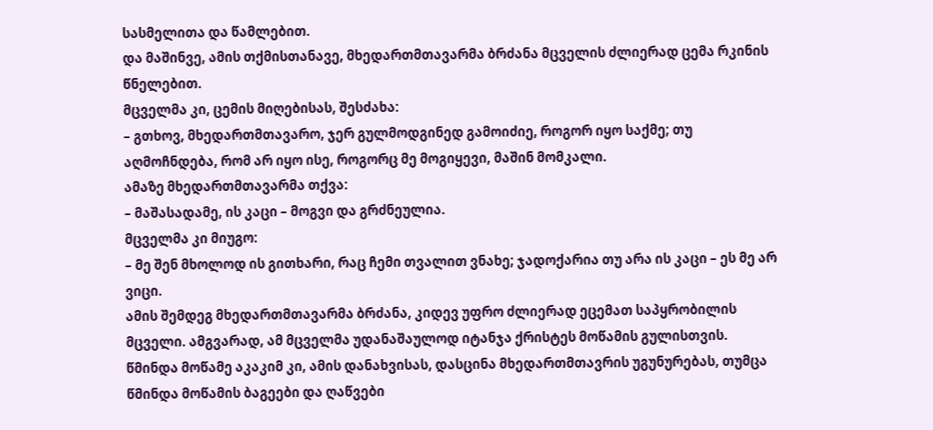სასმელითა და წამლებით.
და მაშინვე, ამის თქმისთანავე, მხედართმთავარმა ბრძანა მცველის ძლიერად ცემა რკინის წნელებით.
მცველმა კი, ცემის მიღებისას, შესძახა:
– გთხოვ, მხედართმთავარო, ჯერ გულმოდგინედ გამოიძიე, როგორ იყო საქმე; თუ აღმოჩნდება, რომ არ იყო ისე, როგორც მე მოგიყევი, მაშინ მომკალი.
ამაზე მხედართმთავარმა თქვა:
– მაშასადამე, ის კაცი – მოგვი და გრძნეულია.
მცველმა კი მიუგო:
– მე შენ მხოლოდ ის გითხარი, რაც ჩემი თვალით ვნახე; ჯადოქარია თუ არა ის კაცი – ეს მე არ ვიცი.
ამის შემდეგ მხედართმთავარმა ბრძანა, კიდევ უფრო ძლიერად ეცემათ საპყრობილის მცველი. ამგვარად, ამ მცველმა უდანაშაულოდ იტანჯა ქრისტეს მოწამის გულისთვის. წმინდა მოწამე აკაკიმ კი, ამის დანახვისას, დასცინა მხედართმთავრის უგუნურებას, თუმცა წმინდა მოწამის ბაგეები და ღაწვები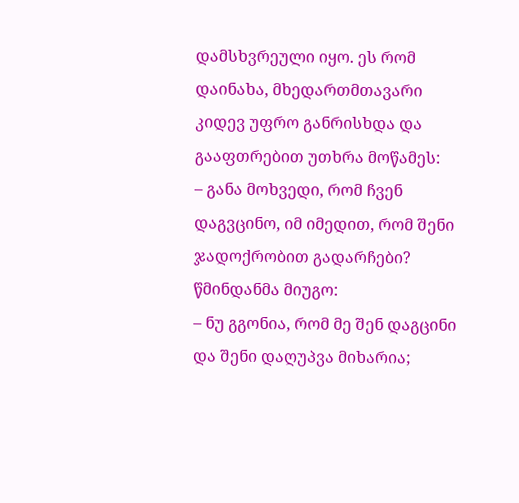დამსხვრეული იყო. ეს რომ დაინახა, მხედართმთავარი კიდევ უფრო განრისხდა და გააფთრებით უთხრა მოწამეს:
– განა მოხვედი, რომ ჩვენ დაგვცინო, იმ იმედით, რომ შენი ჯადოქრობით გადარჩები?
წმინდანმა მიუგო:
– ნუ გგონია, რომ მე შენ დაგცინი და შენი დაღუპვა მიხარია;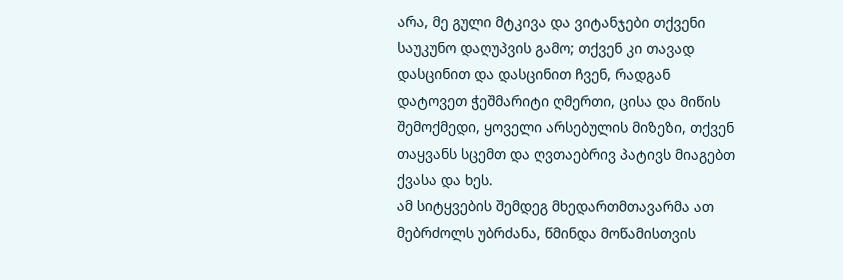არა, მე გული მტკივა და ვიტანჯები თქვენი საუკუნო დაღუპვის გამო; თქვენ კი თავად დასცინით და დასცინით ჩვენ, რადგან დატოვეთ ჭეშმარიტი ღმერთი, ცისა და მიწის შემოქმედი, ყოველი არსებულის მიზეზი, თქვენ თაყვანს სცემთ და ღვთაებრივ პატივს მიაგებთ ქვასა და ხეს.
ამ სიტყვების შემდეგ მხედართმთავარმა ათ მებრძოლს უბრძანა, წმინდა მოწამისთვის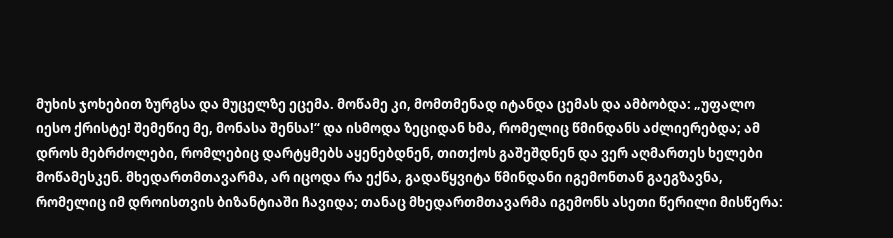მუხის ჯოხებით ზურგსა და მუცელზე ეცემა. მოწამე კი, მომთმენად იტანდა ცემას და ამბობდა: „უფალო იესო ქრისტე! შემეწიე მე, მონასა შენსა!“ და ისმოდა ზეციდან ხმა, რომელიც წმინდანს აძლიერებდა; ამ დროს მებრძოლები, რომლებიც დარტყმებს აყენებდნენ, თითქოს გაშეშდნენ და ვერ აღმართეს ხელები მოწამესკენ. მხედართმთავარმა, არ იცოდა რა ექნა, გადაწყვიტა წმინდანი იგემონთან გაეგზავნა, რომელიც იმ დროისთვის ბიზანტიაში ჩავიდა; თანაც მხედართმთავარმა იგემონს ასეთი წერილი მისწერა: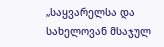„საყვარელსა და სახელოვან მსაჯულ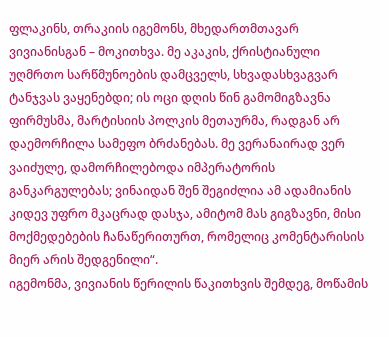ფლაკინს, თრაკიის იგემონს, მხედართმთავარ ვივიანისგან – მოკითხვა. მე აკაკის, ქრისტიანული უღმრთო სარწმუნოების დამცველს, სხვადასხვაგვარ ტანჯვას ვაყენებდი; ის ოცი დღის წინ გამომიგზავნა ფირმუსმა, მარტისიის პოლკის მეთაურმა, რადგან არ დაემორჩილა სამეფო ბრძანებას. მე ვერანაირად ვერ ვაიძულე, დამორჩილებოდა იმპერატორის განკარგულებას; ვინაიდან შენ შეგიძლია ამ ადამიანის კიდევ უფრო მკაცრად დასჯა, ამიტომ მას გიგზავნი, მისი მოქმედებების ჩანაწერითურთ, რომელიც კომენტარისის მიერ არის შედგენილი“.
იგემონმა, ვივიანის წერილის წაკითხვის შემდეგ, მოწამის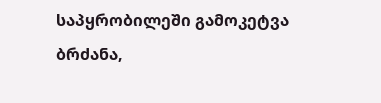საპყრობილეში გამოკეტვა ბრძანა,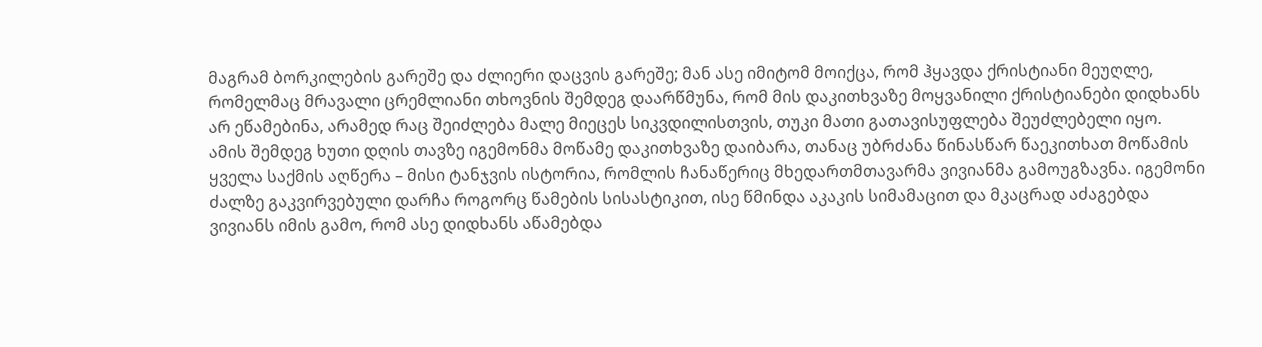მაგრამ ბორკილების გარეშე და ძლიერი დაცვის გარეშე; მან ასე იმიტომ მოიქცა, რომ ჰყავდა ქრისტიანი მეუღლე, რომელმაც მრავალი ცრემლიანი თხოვნის შემდეგ დაარწმუნა, რომ მის დაკითხვაზე მოყვანილი ქრისტიანები დიდხანს არ ეწამებინა, არამედ რაც შეიძლება მალე მიეცეს სიკვდილისთვის, თუკი მათი გათავისუფლება შეუძლებელი იყო.
ამის შემდეგ ხუთი დღის თავზე იგემონმა მოწამე დაკითხვაზე დაიბარა, თანაც უბრძანა წინასწარ წაეკითხათ მოწამის ყველა საქმის აღწერა – მისი ტანჯვის ისტორია, რომლის ჩანაწერიც მხედართმთავარმა ვივიანმა გამოუგზავნა. იგემონი ძალზე გაკვირვებული დარჩა როგორც წამების სისასტიკით, ისე წმინდა აკაკის სიმამაცით და მკაცრად აძაგებდა ვივიანს იმის გამო, რომ ასე დიდხანს აწამებდა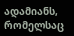ადამიანს, რომელსაც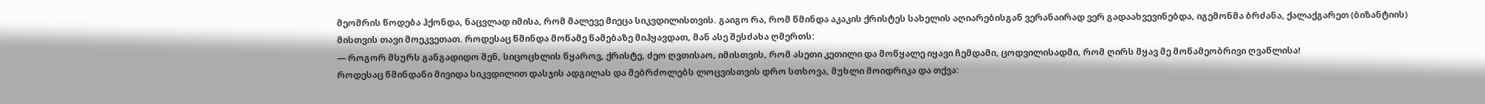მეომრის წოდება ჰქონდა, ნაცვლად იმისა, რომ მალევე მიეცა სიკვდილისთვის. გაიგო რა, რომ წმინდა აკაკის ქრისტეს სახელის აღიარებისგან ვერანაირად ვერ გადაახვევინებდა, იგემონმა ბრძანა, ქალაქგარეთ (ბიზანტიის) მისთვის თავი მოეკვეთათ. როდესაც წმინდა მოწამე წამებაზე მიჰყავდათ, მან ასე შესძახა ღმერთს:
— როგორ მსურს განგადიდო შენ, სიცოცხლის წყაროვ, ქრისტე, ძეო ღვთისაო, იმისთვის, რომ ასეთი კეთილი და მოწყალე იყავი ჩემდამი, ცოდვილისადმი, რომ ღირს მყავ მე მოწამეობრივი ღვაწლისა!
როდესაც წმინდანი მივიდა სიკვდილით დასჯის ადგილას და მებრძოლებს ლოცვისთვის დრო სთხოვა, მუხლი მოიდრიკა და თქვა: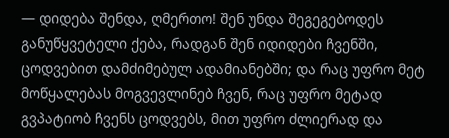— დიდება შენდა, ღმერთო! შენ უნდა შეგეგებოდეს განუწყვეტელი ქება, რადგან შენ იდიდები ჩვენში, ცოდვებით დამძიმებულ ადამიანებში; და რაც უფრო მეტ მოწყალებას მოგვევლინებ ჩვენ, რაც უფრო მეტად გვპატიობ ჩვენს ცოდვებს, მით უფრო ძლიერად და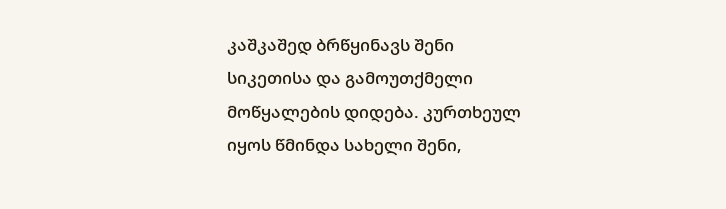კაშკაშედ ბრწყინავს შენი სიკეთისა და გამოუთქმელი მოწყალების დიდება. კურთხეულ იყოს წმინდა სახელი შენი,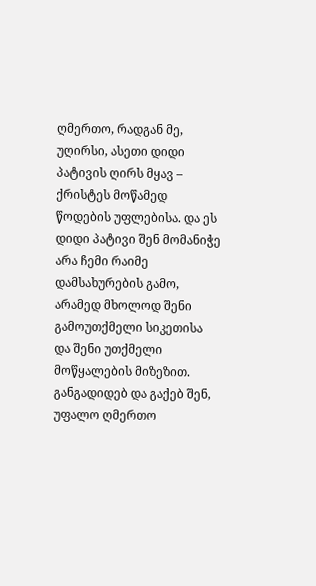ღმერთო, რადგან მე, უღირსი, ასეთი დიდი პატივის ღირს მყავ – ქრისტეს მოწამედ წოდების უფლებისა. და ეს დიდი პატივი შენ მომანიჭე არა ჩემი რაიმე დამსახურების გამო, არამედ მხოლოდ შენი გამოუთქმელი სიკეთისა და შენი უთქმელი მოწყალების მიზეზით. განგადიდებ და გაქებ შენ, უფალო ღმერთო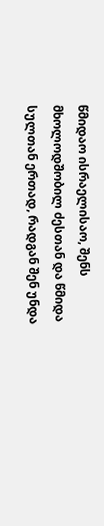წმიდაო ისრაელისაო, შენს მხოლოდშობილ ძესთან და წმიდა სულთან ერთად, რადგან შენ უნდა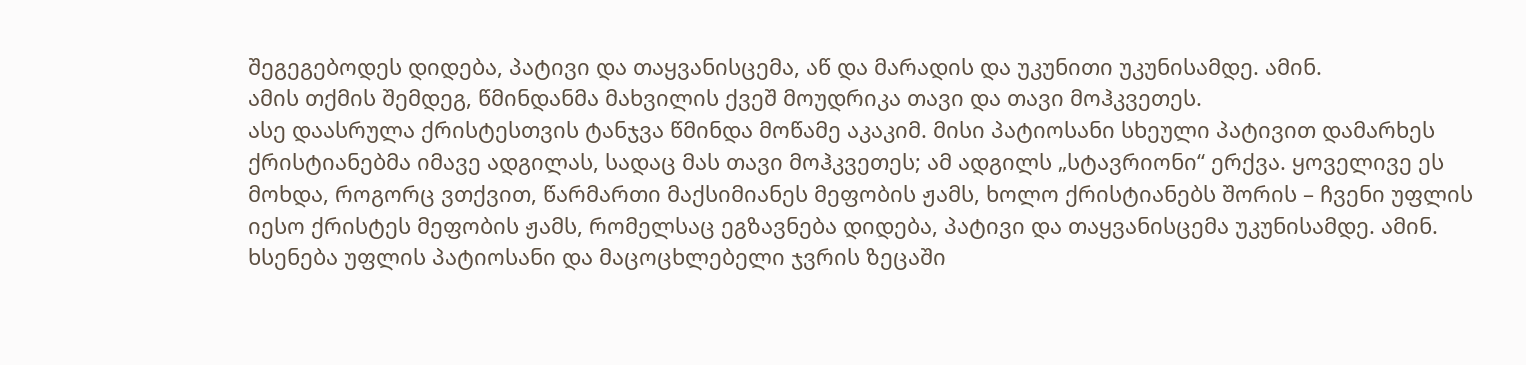შეგეგებოდეს დიდება, პატივი და თაყვანისცემა, აწ და მარადის და უკუნითი უკუნისამდე. ამინ.
ამის თქმის შემდეგ, წმინდანმა მახვილის ქვეშ მოუდრიკა თავი და თავი მოჰკვეთეს.
ასე დაასრულა ქრისტესთვის ტანჯვა წმინდა მოწამე აკაკიმ. მისი პატიოსანი სხეული პატივით დამარხეს ქრისტიანებმა იმავე ადგილას, სადაც მას თავი მოჰკვეთეს; ამ ადგილს „სტავრიონი“ ერქვა. ყოველივე ეს მოხდა, როგორც ვთქვით, წარმართი მაქსიმიანეს მეფობის ჟამს, ხოლო ქრისტიანებს შორის – ჩვენი უფლის იესო ქრისტეს მეფობის ჟამს, რომელსაც ეგზავნება დიდება, პატივი და თაყვანისცემა უკუნისამდე. ამინ.
ხსენება უფლის პატიოსანი და მაცოცხლებელი ჯვრის ზეცაში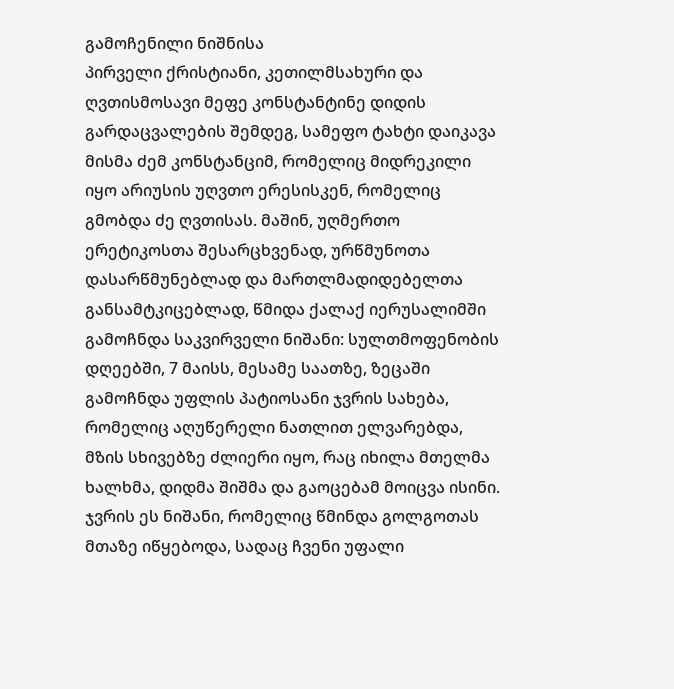გამოჩენილი ნიშნისა
პირველი ქრისტიანი, კეთილმსახური და ღვთისმოსავი მეფე კონსტანტინე დიდის გარდაცვალების შემდეგ, სამეფო ტახტი დაიკავა მისმა ძემ კონსტანციმ, რომელიც მიდრეკილი იყო არიუსის უღვთო ერესისკენ, რომელიც გმობდა ძე ღვთისას. მაშინ, უღმერთო ერეტიკოსთა შესარცხვენად, ურწმუნოთა დასარწმუნებლად და მართლმადიდებელთა განსამტკიცებლად, წმიდა ქალაქ იერუსალიმში გამოჩნდა საკვირველი ნიშანი: სულთმოფენობის დღეებში, 7 მაისს, მესამე საათზე, ზეცაში გამოჩნდა უფლის პატიოსანი ჯვრის სახება, რომელიც აღუწერელი ნათლით ელვარებდა, მზის სხივებზე ძლიერი იყო, რაც იხილა მთელმა ხალხმა, დიდმა შიშმა და გაოცებამ მოიცვა ისინი. ჯვრის ეს ნიშანი, რომელიც წმინდა გოლგოთას მთაზე იწყებოდა, სადაც ჩვენი უფალი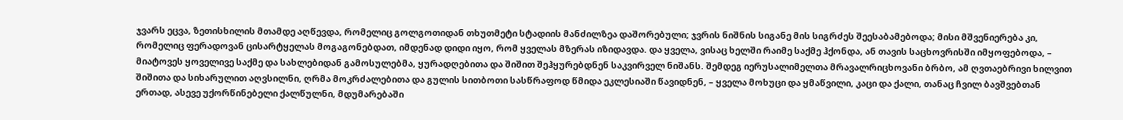ჯვარს ეცვა, ზეთისხილის მთამდე აღწევდა, რომელიც გოლგოთიდან თხუთმეტი სტადიის მანძილზეა დაშორებული; ჯვრის ნიშნის სიგანე მის სიგრძეს შეესაბამებოდა; მისი მშვენიერება კი, რომელიც ფერადოვან ცისარტყელას მოგაგონებდათ, იმდენად დიდი იყო, რომ ყველას მზერას იზიდავდა. და ყველა, ვისაც ხელში რაიმე საქმე ჰქონდა, ან თავის საცხოვრისში იმყოფებოდა, – მიატოვეს ყოველივე საქმე და სახლებიდან გამოსულებმა, ყურადღებითა და შიშით შეჰყურებდნენ საკვირველ ნიშანს. შემდეგ იერუსალიმელთა მრავალრიცხოვანი ბრბო, ამ ღვთაებრივი ხილვით შიშითა და სიხარულით აღვსილნი, ღრმა მოკრძალებითა და გულის სითბოთი სასწრაფოდ წმიდა ეკლესიაში წავიდნენ, – ყველა მოხუცი და ყმაწვილი, კაცი და ქალი, თანაც ჩვილ ბავშვებთან ერთად, ასევე უქორწინებელი ქალწულნი, მდუმარებაში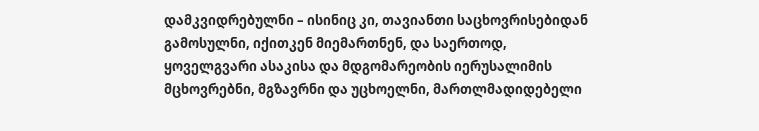დამკვიდრებულნი – ისინიც კი, თავიანთი საცხოვრისებიდან გამოსულნი, იქითკენ მიემართნენ, და საერთოდ, ყოველგვარი ასაკისა და მდგომარეობის იერუსალიმის მცხოვრებნი, მგზავრნი და უცხოელნი, მართლმადიდებელი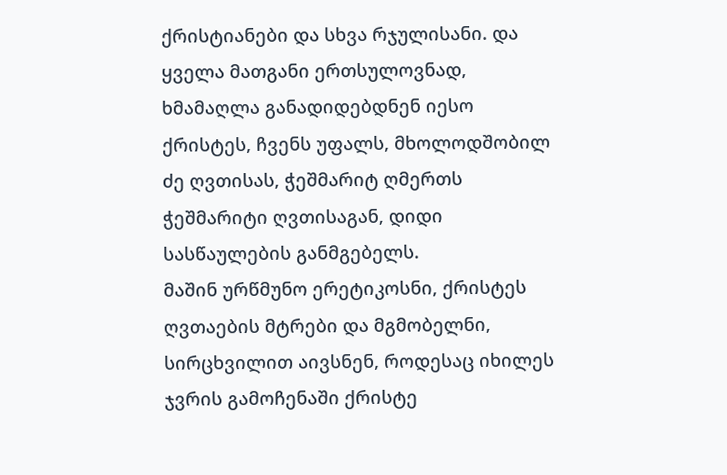ქრისტიანები და სხვა რჯულისანი. და ყველა მათგანი ერთსულოვნად, ხმამაღლა განადიდებდნენ იესო ქრისტეს, ჩვენს უფალს, მხოლოდშობილ ძე ღვთისას, ჭეშმარიტ ღმერთს ჭეშმარიტი ღვთისაგან, დიდი სასწაულების განმგებელს.
მაშინ ურწმუნო ერეტიკოსნი, ქრისტეს ღვთაების მტრები და მგმობელნი, სირცხვილით აივსნენ, როდესაც იხილეს ჯვრის გამოჩენაში ქრისტე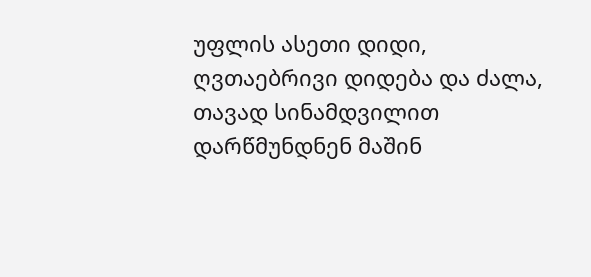უფლის ასეთი დიდი, ღვთაებრივი დიდება და ძალა, თავად სინამდვილით დარწმუნდნენ მაშინ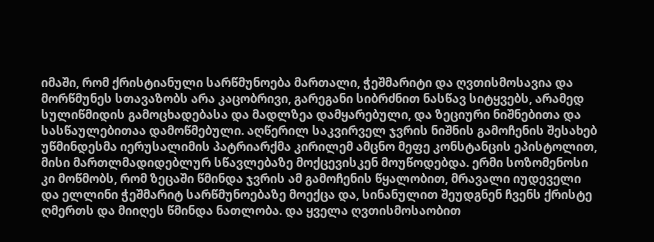იმაში, რომ ქრისტიანული სარწმუნოება მართალი, ჭეშმარიტი და ღვთისმოსავია და მორწმუნეს სთავაზობს არა კაცობრივი, გარეგანი სიბრძნით ნასწავ სიტყვებს, არამედ სულიწმიდის გამოცხადებასა და მადლზეა დამყარებული, და ზეციური ნიშნებითა და სასწაულებითაა დამოწმებული. აღწერილ საკვირველ ჯვრის ნიშნის გამოჩენის შესახებ უწმინდესმა იერუსალიმის პატრიარქმა კირილემ ამცნო მეფე კონსტანცის ეპისტოლით, მისი მართლმადიდებლურ სწავლებაზე მოქცევისკენ მოუწოდებდა. ერმი სოზომენოსი კი მოწმობს, რომ ზეცაში წმინდა ჯვრის ამ გამოჩენის წყალობით, მრავალი იუდეველი და ელლინი ჭეშმარიტ სარწმუნოებაზე მოექცა და, სინანულით შეუდგნენ ჩვენს ქრისტე ღმერთს და მიიღეს წმინდა ნათლობა. და ყველა ღვთისმოსაობით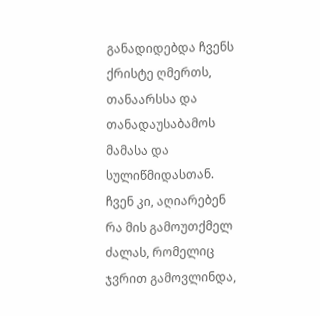განადიდებდა ჩვენს ქრისტე ღმერთს, თანაარსსა და თანადაუსაბამოს მამასა და სულიწმიდასთან. ჩვენ კი, აღიარებენ რა მის გამოუთქმელ ძალას, რომელიც ჯვრით გამოვლინდა,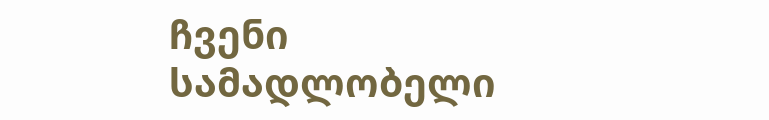ჩვენი სამადლობელი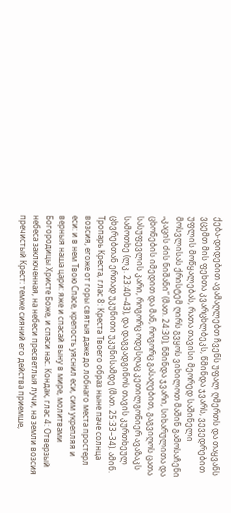ქება-დიდებით ავამაღლებთ ჩვენს უფალ ღმერთს და თაყვანს ვცემთ მის ფეხთა კვარცხლბეკს, წმინდა ჯვარს, ვევედრებით უფლის მოწყალებას, რათა თავისი მეორედ საშინელი მოსვლისას ქრისტემ ღირს გვყოს ვიხილოთ მაშინ გამოსაჩენი „კაცის ძის ნიშანი“ (მათ. 24:30), წმინდა ჯვარი, სიხარულითა და ცხონების იმედით და მან, როგორც გასაღებით, გაგვიღოს ცათა სასუფევლის კარი, როგორც ოდესღაც კეთილგონიერ ავაზაკს სამოთხე (ლკ. 23:40–43), და დაგვადგინოს თავის კურთხეულ ცხვრებთან ერთად უკუნითი უკუნისამდე (მათ. 25:33–34). ამინ.
Тропарь Креста, глас 8: Креста Твоего образ ныне паче солнца возсия, егоже от горы святыя даже до лобнаго места простерл еси: и в нем Твою Спасе, крепость уяснил еси, сим укрепляя и верныя наша цари: яже и спасай выну в мире, молитвами Богородицы Христе Боже, и спаси нас. Кондак, глас 4: Отверзый небеса заключенная, на небеси пресветлыя лучи, на земли возсия пречистый Крест: темже сияний его действа приемше,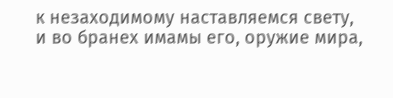к незаходимому наставляемся свету, и во бранех имамы его, оружие мира,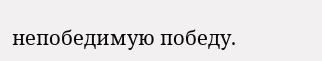непобедимую победу.